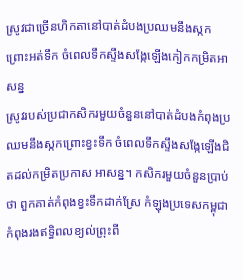ស្រូវជាច្រើនហិកតានៅបាត់ដំបងប្រឈមនឹងស្កកព្រោះអត់ទឹក ចំពេលទឹកស្ទឹងសង្កែឡើងកៀកកម្រិតអាសន្ន
ស្រូវរបស់ប្រជាកសិករមួយចំនួននៅបាត់ដំបងកំពុងប្រឈមនឹងស្កកព្រោះខ្វះទឹក ចំពេលទឹកស្ទឹងសង្កែឡើងជិតដល់កម្រិតប្រកាស អាសន្ន។ កសិករមួយចំនួនប្រាប់ថា ពួកគាត់កំពុងខ្វះទឹកដាក់ស្រែ កំឡុងប្រទេសកម្ពុជាកំពុងរងឥទ្ធិពលខ្យល់ព្រុះពី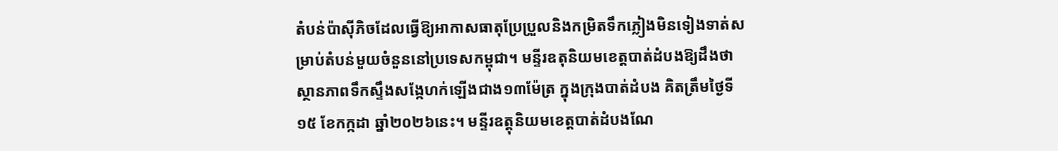តំបន់ប៉ាស៊ីភិចដែលធ្វើឱ្យអាកាសធាតុប្រែប្រួលនិងកម្រិតទឹកភ្លៀងមិនទៀងទាត់សម្រាប់តំបន់មួយចំនួននៅប្រទេសកម្ពុជា។ មន្ទីរឧតុនិយមខេត្តបាត់ដំបងឱ្យដឹងថាស្ថានភាពទឹកស្ទឹងសង្កែហក់ឡើងជាង១៣ម៉ែត្រ ក្នុងក្រុងបាត់ដំបង គិតត្រឹមថ្ងៃទី១៥ ខែកក្កដា ឆ្នាំ២០២៦នេះ។ មន្ទីរឧត្តុនិយមខេត្តបាត់ដំបងណែ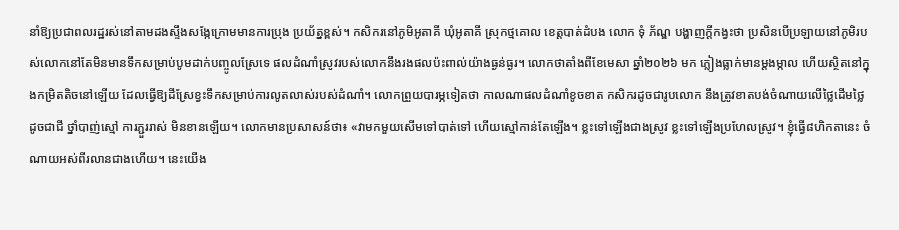នាំឱ្យប្រជាពលរដ្ឋរស់នៅតាមដងស្ទឹងសង្កែក្រោមមានការប្រុង ប្រយ័ត្នខ្ពស់។ កសិករនៅភូមិអូតាគី ឃុំអូតាគី ស្រុកថ្មគោល ខេត្តបាត់ដំបង លោក ទុំ ភ័ណ្ឌ បង្ហាញក្ដីកង្វះថា ប្រសិនបើប្រឡាយនៅភូមិរបស់លោកនៅតែមិនមានទឹកសម្រាប់បូមដាក់បញ្ចូលស្រែទេ ផលដំណាំស្រូវរបស់លោកនឹងរងផលប៉ះពាល់យ៉ាងធ្ងន់ធ្ងរ។ លោកថាតាំងពីខែមេសា ឆ្នាំ២០២៦ មក ភ្លៀងធ្លាក់មានម្ដងម្កាល ហើយស្ថិតនៅក្នុងកម្រិតតិចនៅឡើយ ដែលធ្វើឱ្យដីស្រែខ្វះទឹកសម្រាប់ការលូតលាស់របស់ដំណាំ។ លោកព្រួយបារម្ភទៀតថា កាលណាផលដំណាំខូចខាត កសិករដូចជារូបលោក នឹងត្រូវខាតបង់ចំណាយលើថ្លៃដើមថ្លៃ ដូចជាជី ថ្នាំបាញ់ស្មៅ ការភ្ជួររាស់ មិនខានឡើយ។ លោកមានប្រសាសន៍ថា៖ «វាមកមួយសើមទៅបាត់ទៅ ហើយស្មៅកាន់តែឡើង។ ខ្លះទៅឡើងជាងស្រូវ ខ្លះទៅឡើងប្រហែលស្រូវ។ ខ្ញុំធ្វើ៨ហិកតានេះ ចំណាយអស់ពីរលានជាងហើយ។ នេះយើង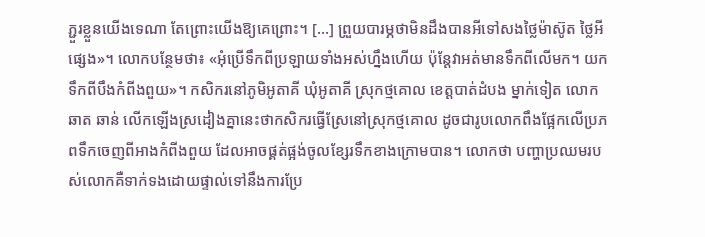ភ្ជួរខ្លួនយើងទេណា តែព្រោះយើងឱ្យគេព្រោះ។ […] ព្រួយបារម្ភថាមិនដឹងបានអីទៅសងថ្លៃម៉ាស៊ូត ថ្លៃអីផ្សេង»។ លោកបន្ថែមថា៖ «អុំប្រើទឹកពីប្រឡាយទាំងអស់ហ្នឹងហើយ ប៉ុន្តែវាអត់មានទឹកពីលើមក។ យកទឹកពីបឹងកំពីងពួយ»។ កសិករនៅភូមិអូតាគី ឃុំអូតាគី ស្រុកថ្មគោល ខេត្តបាត់ដំបង ម្នាក់ទៀត លោក ឆាត ឆាន់ លើកឡើងស្រដៀងគ្នានេះថាកសិករធ្វើស្រែនៅស្រុកថ្មគោល ដូចជារូបលោកពឹងផ្អែកលើប្រភពទឹកចេញពីអាងកំពីងពួយ ដែលអាចផ្គត់ផ្អង់ចូលខ្សែរទឹកខាងក្រោមបាន។ លោកថា បញ្ហាប្រឈមរបស់លោកគឺទាក់ទងដោយផ្ទាល់ទៅនឹងការប្រែ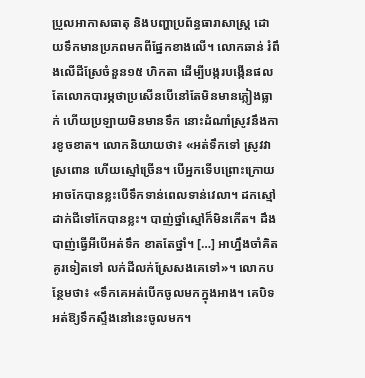ប្រួលអាកាសធាតុ និងបញ្ហាប្រព័ន្ធធារាសាស្រ្ត ដោយទឹកមានប្រភពមកពីផ្នែកខាងលើ។ លោកឆាន់ រំពឹងលើដីស្រែចំនួន១៥ ហិកតា ដើម្បីបង្ករបង្កើនផល តែលោកបារម្ភថាប្រសើនបើនៅតែមិនមានភ្លៀងធ្លាក់ ហើយប្រឡាយមិនមានទឹក នោះដំណាំស្រូវនឹងការខូចខាត។ លោកនិយាយថា៖ «អត់ទឹកទៅ ស្រូវវាស្រពោន ហើយស្មៅច្រើន។ បើអ្នកទើបព្រោះក្រោយអាចកែបានខ្លះបើទឹកទាន់ពេលទាន់វេលា។ ដកស្មៅ ដាក់ជីទៅកែបានខ្លះ។ បាញ់ថ្នាំស្មៅក៏មិនកើត។ ដឹងបាញ់ធ្វើអីបើអត់ទឹក ខាតតែថ្នាំ។ […] អាហ្នឹងចាំគិតគូរទៀតទៅ លក់ដីលក់ស្រែសងគេទៅ»។ លោកបន្ថែមថា៖ «ទឹកគេអត់បើកចូលមកក្នុងអាង។ គេបិទអត់ឱ្យទឹកស្ទឹងនៅនេះចូលមក។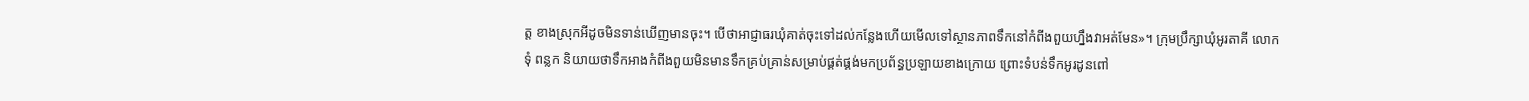ត្ត ខាងស្រុកអីដូចមិនទាន់ឃើញមានចុះ។ បើថាអាជ្ញាធរឃុំគាត់ចុះទៅដល់កន្លែងហើយមើលទៅស្ថានភាពទឹកនៅកំពីងពួយហ្នឹងវាអត់មែន»។ ក្រុមប្រឹក្សាឃុំអូរតាគី លោក ទុំ ពន្លក និយាយថាទឹកអាងកំពីងពួយមិនមានទឹកគ្រប់គ្រាន់សម្រាប់ផ្គត់ផ្គង់មកប្រព័ន្ធប្រឡាយខាងក្រោយ ព្រោះទំបន់ទឹកអូរដូនពៅ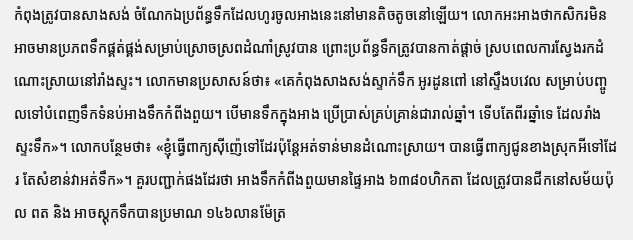កំពុងត្រូវបានសាងសង់ ចំណែកឯប្រព័ន្ធទឹកដែលហូរចូលអាងនេះនៅមានតិចតូចនៅឡើយ។ លោកអះអាងថាកសិករមិនអាចមានប្រភពទឹកផ្គត់ផ្គង់សម្រាប់ស្រោចស្រពដំណាំស្រូវបាន ព្រោះប្រព័ន្ធទឹកត្រូវបានកាត់ផ្ដាច់ ស្របពេលការស្វែងរកដំណោះស្រាយនៅរាំងស្ទះ។ លោកមានប្រសាសន៍ថា៖ «គេកំពុងសាងសង់ស្ទាក់ទឹក អូរដូនពៅ នៅស្ទឹងបវេល សម្រាប់បញ្ចូលទៅបំពេញទឹកទំនប់អាងទឹកកំពីងពួយ។ បើមានទឹកក្នុងអាង ប្រើប្រាស់គ្រប់គ្រាន់ជារាល់ឆ្នាំ។ ទើបតែពីរឆ្នាំទេ ដែលរាំងស្ទះទឹក»។ លោកបន្ថែមថា៖ «ខ្ញុំធ្វើពាក្យស៊ីញ៉េទៅដែរប៉ុន្តែអត់ទាន់មានដំណោះស្រាយ។ បានធ្វើពាក្យជូនខាងស្រុកអីទៅដែរ តែសំខាន់វាអត់ទឹក»។ គួរបញ្ជាក់ផងដែរថា អាងទឹកកំពីងពួយមានផ្ទៃអាង ៦៣៨០ហិកតា ដែលត្រូវបានជីកនៅសម័យប៉ុល ពត និង អាចស្ដុកទឹកបានប្រមាណ ១៤៦លានម៉ែត្រ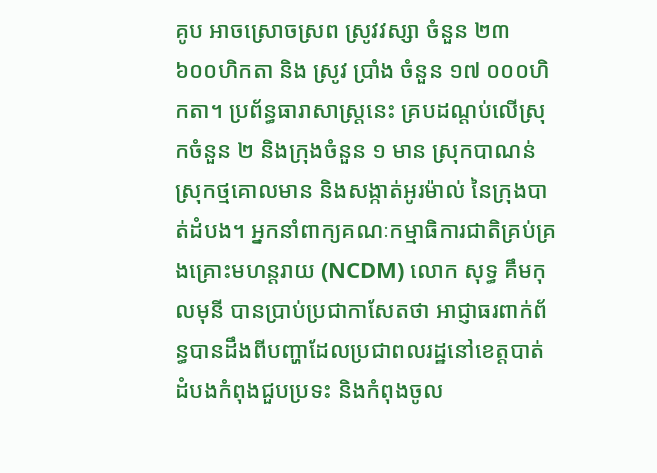គូប អាចស្រោចស្រព ស្រូវវស្សា ចំនួន ២៣ ៦០០ហិកតា និង ស្រូវ ប្រាំង ចំនួន ១៧ ០០០ហិកតា។ ប្រព័ន្ធធារាសាស្ត្រនេះ គ្របដណ្តប់លើស្រុកចំនួន ២ និងក្រុងចំនួន ១ មាន ស្រុកបាណន់ ស្រុកថ្មគោលមាន និងសង្កាត់អូរម៉ាល់ នៃក្រុងបាត់ដំបង។ អ្នកនាំពាក្យគណៈកម្មាធិការជាតិគ្រប់គ្រងគ្រោះមហន្តរាយ (NCDM) លោក សុទ្ធ គឹមកុលមុនី បានប្រាប់ប្រជាកាសែតថា អាជ្ញាធរពាក់ព័ន្ធបានដឹងពីបញ្ហាដែលប្រជាពលរដ្ឋនៅខេត្តបាត់ដំបងកំពុងជួបប្រទះ និងកំពុងចូល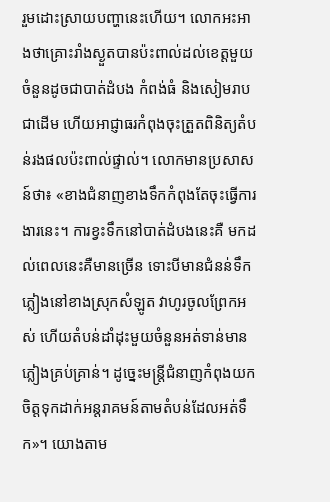រួមដោះស្រាយបញ្ហានេះហើយ។ លោកអះអាងថាគ្រោះរាំងស្ងួតបានប៉ះពាល់ដល់ខេត្តមួយចំនួនដូចជាបាត់ដំបង កំពង់ធំ និងសៀមរាប ជាដើម ហើយអាជ្ញាធរកំពុងចុះត្រួតពិនិត្យតំបន់រងផលប៉ះពាល់ផ្ទាល់។ លោកមានប្រសាសន៍ថា៖ «ខាងជំនាញខាងទឹកកំពុងតែចុះធ្វើការងារនេះ។ ការខ្វះទឹកនៅបាត់ដំបងនេះគឺ មកដល់ពេលនេះគឺមានច្រើន ទោះបីមានជំនន់ទឹកភ្លៀងនៅខាងស្រុកសំឡូត វាហូរចូលព្រែកអស់ ហើយតំបន់ដាំដុះមួយចំនួនអត់ទាន់មានភ្លៀងគ្រប់គ្រាន់។ ដូច្នេះមន្ត្រីជំនាញកំពុងយកចិត្តទុកដាក់អន្តរាគមន៍តាមតំបន់ដែលអត់ទឹក»។ យោងតាម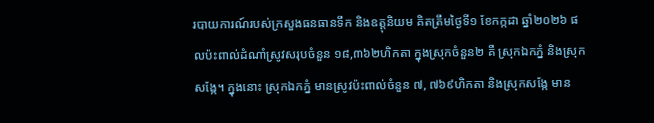របាយការណ៍របស់ក្រសួងធនធានទឹក និងឧត្តុនិយម គិតត្រឹមថ្ងៃទី១ ខែកក្កដា ឆ្នាំ២០២៦ ផលប៉ះពាល់ដំណាំស្រូវសរុបចំនួន ១៨,៣៦២ហិកតា ក្នុងស្រុកចំនួន២ គឺ ស្រុកឯកភ្នំ និងស្រុកសង្កែ។ ក្នុងនោះ ស្រុកឯកភ្នំ មានស្រូវប៉ះពាល់ចំនួន ៧, ៧៦៩ហិកតា និងស្រុកសង្កែ មាន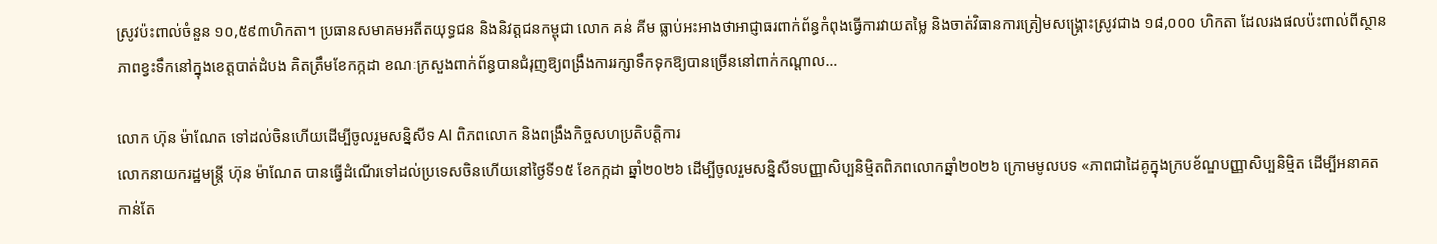ស្រូវប៉ះពាល់ចំនួន ១០,៥៩៣ហិកតា។ ប្រធានសមាគមអតីតយុទ្ធជន និងនិវត្តជនកម្ពុជា លោក គន់ គីម ធ្លាប់អះអាងថាអាជ្ញាធរពាក់ព័ន្ធកំពុងធ្វើការវាយតម្លៃ និងចាត់វិធានការត្រៀមសង្គ្រោះស្រូវជាង ១៨,០០០ ហិកតា ដែលរងផលប៉ះពាល់ពីស្ថានភាពខ្វះទឹកនៅក្នុងខេត្តបាត់ដំបង គិតត្រឹមខែកក្កដា ខណៈក្រសួងពាក់ព័ន្ធបានជំរុញឱ្យពង្រឹងការរក្សាទឹកទុកឱ្យបានច្រើននៅពាក់កណ្តាល…

លោក ហ៊ុន ម៉ាណែត ទៅដល់ចិនហើយដើម្បីចូលរួមសន្និសីទ AI ពិភពលោក និងពង្រឹងកិច្ចសហប្រតិបត្តិការ
លោកនាយករដ្ឋមន្ត្រី ហ៊ុន ម៉ាណែត បានធ្វើដំណើរទៅដល់ប្រទេសចិនហើយនៅថ្ងៃទី១៥ ខែកក្កដា ឆ្នាំ២០២៦ ដើម្បីចូលរួមសន្និសីទបញ្ញាសិប្បនិម្មិតពិភពលោកឆ្នាំ២០២៦ ក្រោមមូលបទ «ភាពជាដៃគូក្នុងក្របខ័ណ្ឌបញ្ញាសិប្បនិម្មិត ដើម្បីអនាគតកាន់តែ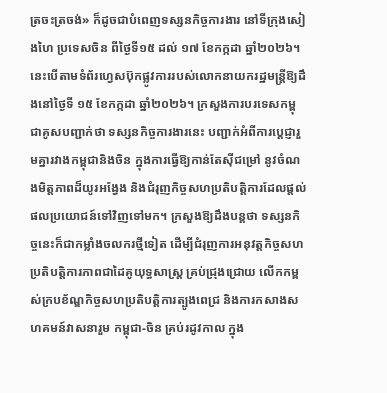ត្រចះត្រចង់» ក៏ដូចជាបំពេញទស្សនកិច្ចការងារ នៅទីក្រុងសៀងហៃ ប្រទេសចិន ពីថ្ងៃទី១៥ ដល់ ១៧ ខែកក្កដា ឆ្នាំ២០២៦។ នេះបើតាមទំព័រហ្វេសប៊ុកផ្លូវការរបស់លោកនាយករដ្ឋមន្ត្រីឱ្យដឹងនៅថ្ងៃទី ១៥ ខែកក្កដា ឆ្នាំ២០២៦។ ក្រសួងការបរទេសកម្ពុជាគូសបញ្ជាក់ថា ទស្សនកិច្ចការងារនេះ បញ្ជាក់អំពីការប្តេជ្ញារួមគ្នារវាងកម្ពុជានិងចិន ក្នុងការធ្វើឱ្យកាន់តែស៊ីជម្រៅ នូវចំណងមិត្តភាពដ៏យូរអង្វែង និងជំរុញកិច្ចសហប្រតិបត្តិការដែលផ្តល់ផលប្រយោជន៍ទៅវិញទៅមក។ ក្រសួងឱ្យដឹងបន្តថា ទស្សនកិច្ចនេះក៏ជាកម្លាំងចលករថ្មីទៀត ដើម្បីជំរុញការអនុវត្តកិច្ចសហប្រតិបត្តិការភាពជាដៃគូយុទ្ធសាស្ត្រ គ្រប់ជ្រុងជ្រោយ លើកកម្ពស់ក្របខ័ណ្ឌកិច្ចសហប្រតិបត្តិការត្បូងពេជ្រ និងការកសាងសហគមន៍វាសនារួម កម្ពុជា-ចិន គ្រប់រដូវកាល ក្នុង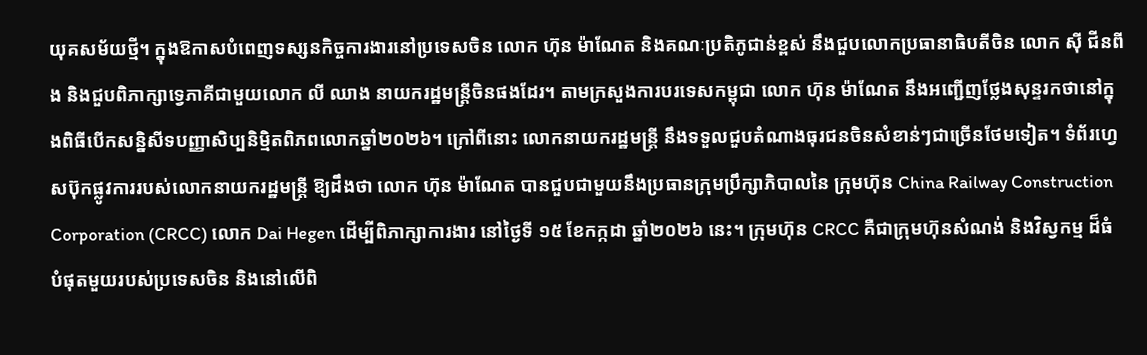យុគសម័យថ្មី។ ក្នុងឱកាសបំពេញទស្សនកិច្ចការងារនៅប្រទេសចិន លោក ហ៊ុន ម៉ាណែត និងគណៈប្រតិភូជាន់ខ្ពស់ នឹងជួបលោកប្រធានាធិបតីចិន លោក ស៊ី ជីនពីង និងជួបពិភាក្សាទ្វេភាគីជាមួយលោក លី ឈាង នាយករដ្ឋមន្ត្រីចិនផងដែរ។ តាមក្រសួងការបរទេសកម្ពុជា លោក ហ៊ុន ម៉ាណែត នឹងអញ្ជើញថ្លែងសុន្ទរកថានៅក្នុងពិធីបើកសន្និសីទបញ្ញាសិប្បនិម្មិតពិភពលោកឆ្នាំ២០២៦។ ក្រៅពីនោះ លោកនាយករដ្ឋមន្ត្រី នឹងទទួលជួបតំណាងធុរជនចិនសំខាន់ៗជាច្រើនថែមទៀត។ ទំព័រហ្វេសប៊ុកផ្លូវការរបស់លោកនាយករដ្ឋមន្ត្រី ឱ្យដឹងថា លោក ហ៊ុន ម៉ាណែត បានជួបជាមួយនឹងប្រធានក្រុមប្រឹក្សាភិបាលនៃ ក្រុមហ៊ុន China Railway Construction Corporation (CRCC) លោក Dai Hegen ដើម្បីពិភាក្សាការងារ នៅថ្ងៃទី ១៥ ខែកក្កដា ឆ្នាំ២០២៦ នេះ។ ក្រុមហ៊ុន CRCC គឺជាក្រុមហ៊ុនសំណង់ និងវិស្វកម្ម ដ៏ធំបំផុតមួយរបស់ប្រទេសចិន និងនៅលើពិ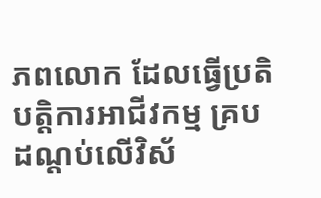ភពលោក ដែលធ្វើប្រតិបត្តិការអាជីវកម្ម គ្របដណ្តប់លើវិស័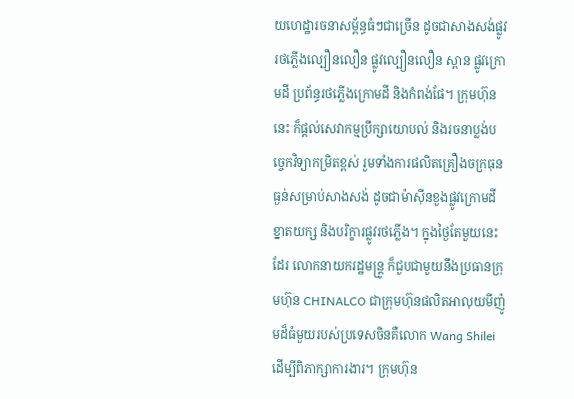យហេដ្ឋារចនាសម្ព័ន្ធធំៗជាច្រើន ដូចជាសាងសង់ផ្លូវរថភ្លើងល្បឿនលឿន ផ្លូវល្បឿនលឿន ស្ពាន ផ្លូវក្រោមដី ប្រព័ន្ធរថភ្លើងក្រោមដី និងកំពង់ផែ។ ក្រុមហ៊ុននេះ ក៏ផ្តល់សេវាកម្មប្រឹក្សាយោបល់ និងរចនាប្លង់បច្ចេកវិទ្យាកម្រិតខ្ពស់ រួមទាំងការផលិតគ្រឿងចក្រធុនធ្ងន់សម្រាប់សាងសង់ ដូចជាម៉ាស៊ីនខួងផ្លូវក្រោមដីខ្នាតយក្ស និងបរិក្ខារផ្លូវរថភ្លើង។ ក្នុងថ្ងៃតែមួយនេះដែរ លោកនាយករដ្ឋមន្ត្រូ ក៏ជួបជាមួយនឹងប្រធានក្រុមហ៊ុន CHINALCO ជាក្រុមហ៊ុនផលិតអាលុយមីញ៉ូមដ៏ធំមួយរបស់ប្រទេសចិនគឺលោក Wang Shilei ដើម្បីពិភាក្សាការងារ។ ក្រុមហ៊ុន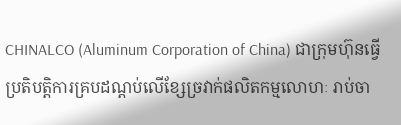CHINALCO (Aluminum Corporation of China) ជាក្រុមហ៊ុនធ្វើប្រតិបត្តិការគ្របដណ្តប់លើខ្សែច្រវាក់ផលិតកម្មលោហៈ រាប់ចា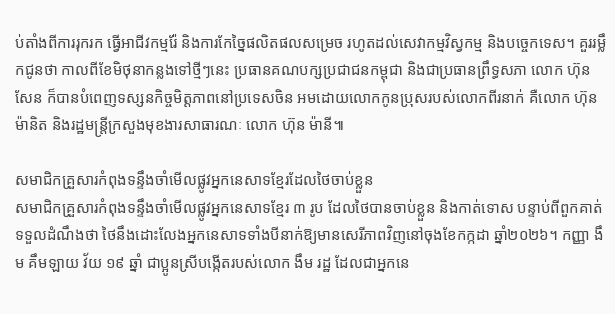ប់តាំងពីការរុករក ធ្វើអាជីវកម្មរ៉ែ និងការកែច្នៃផលិតផលសម្រេច រហូតដល់សេវាកម្មវិស្វកម្ម និងបច្ចេកទេស។ គួររម្លឹកជូនថា កាលពីខែមិថុនាកន្លងទៅថ្មីៗនេះ ប្រធានគណបក្សប្រជាជនកម្ពុជា និងជាប្រធានព្រឹទ្ធសភា លោក ហ៊ុន សែន ក៏បានបំពេញទស្សនកិច្ចមិត្តភាពនៅប្រទេសចិន អមដោយលោកកូនប្រុសរបស់លោកពីរនាក់ គឺលោក ហ៊ុន ម៉ានិត និងរដ្ឋមន្ត្រីក្រសួងមុខងារសាធារណៈ លោក ហ៊ុន ម៉ានី៕

សមាជិកគ្រួសារកំពុងទន្ទឹងចាំមើលផ្លូវអ្នកនេសាទខ្មែរដែលថៃចាប់ខ្លួន
សមាជិកគ្រួសារកំពុងទន្ទឹងចាំមើលផ្លូវអ្នកនេសាទខ្មែរ ៣ រូប ដែលថៃបានចាប់ខ្លួន និងកាត់ទោស បន្ទាប់ពីពួកគាត់ទទួលដំណឹងថា ថៃនឹងដោះលែងអ្នកនេសាទទាំងបីនាក់ឱ្យមានសេរីភាពវិញនៅចុងខែកក្កដា ឆ្នាំ២០២៦។ កញ្ញា ងឹម គឹមឡាយ វ័យ ១៩ ឆ្នាំ ជាប្អូនស្រីបង្កើតរបស់លោក ងឹម រដ្ឋ ដែលជាអ្នកនេ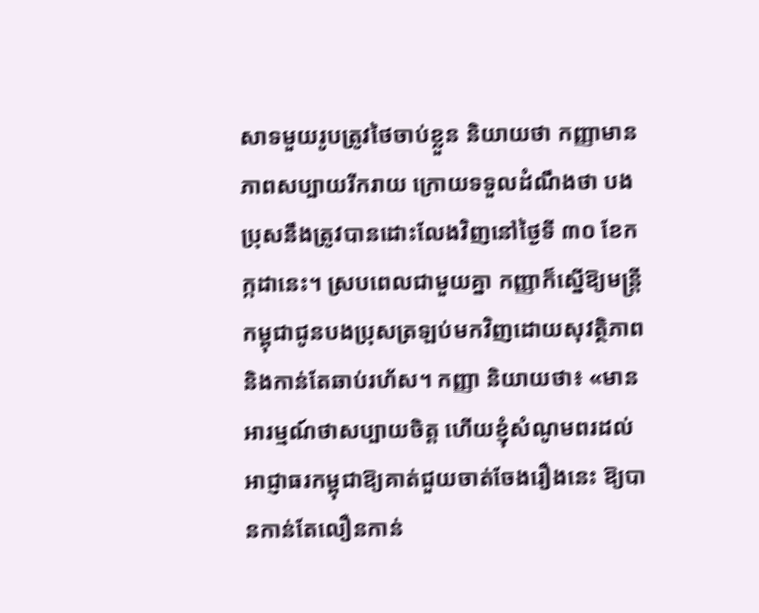សាទមួយរូបត្រូវថៃចាប់ខ្លួន និយាយថា កញ្ញាមានភាពសប្បាយរីករាយ ក្រោយទទួលដំណឹងថា បងប្រុសនឹងត្រូវបានដោះលែងវិញនៅថ្ងៃទី ៣០ ខែកក្កដានេះ។ ស្របពេលជាមួយគ្នា កញ្ញាក៏ស្នើឱ្យមន្ត្រីកម្ពុជាជូនបងប្រុសត្រឡប់មកវិញដោយសុវត្ថិភាព និងកាន់តែឆាប់រហ័ស។ កញ្ញា និយាយថា៖ «មានអារម្មណ៍ថាសប្បាយចិត្ត ហើយខ្ញុំសំណូមពរដល់អាជ្ញាធរកម្ពុជាឱ្យគាត់ជួយចាត់ចែងរឿងនេះ ឱ្យបានកាន់តែលឿនកាន់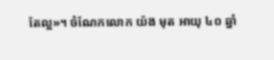តែល្អ»។ ចំណែកលោក យ៉ង មុត អាយុ ៤០ ឆ្នាំ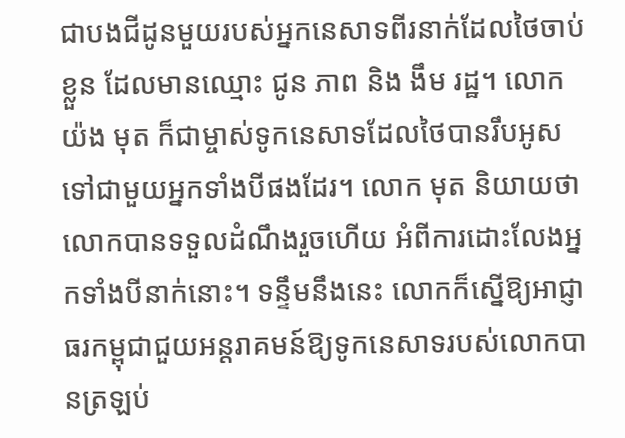ជាបងជីដូនមួយរបស់អ្នកនេសាទពីរនាក់ដែលថៃចាប់ខ្លួន ដែលមានឈ្មោះ ជូន ភាព និង ងឹម រដ្ឋ។ លោក យ៉ង មុត ក៏ជាម្ចាស់ទូកនេសាទដែលថៃបានរឹបអូសទៅជាមួយអ្នកទាំងបីផងដែរ។ លោក មុត និយាយថា លោកបានទទួលដំណឹងរួចហើយ អំពីការដោះលែងអ្នកទាំងបីនាក់នោះ។ ទន្ទឹមនឹងនេះ លោកក៏ស្នើឱ្យអាជ្ញាធរកម្ពុជាជួយអន្តរាគមន៍ឱ្យទូកនេសាទរបស់លោកបានត្រឡប់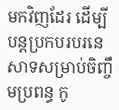មកវិញដែរ ដើម្បីបន្តប្រកបរបរនេសាទសម្រាប់ចិញ្ចឹមប្រពន្ធ កូ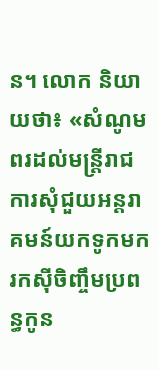ន។ លោក និយាយថា៖ «សំណូមពរដល់មន្ត្រីរាជការសុំជួយអន្តរាគមន៍យកទូកមករកស៊ីចិញ្ចឹមប្រពន្ធកូន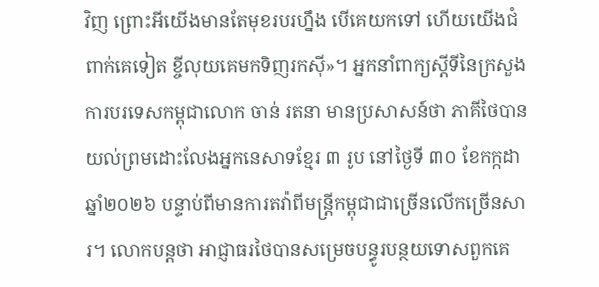វិញ ព្រោះអីយើងមានតែមុខរបរហ្នឹង បើគេយកទៅ ហើយយើងជំពាក់គេទៀត ខ្ចីលុយគេមកទិញរកស៊ី»។ អ្នកនាំពាក្យស្ដីទីនៃក្រសួងការបរទេសកម្ពុជាលោក ចាន់ រតនា មានប្រសាសន៍ថា ភាគីថៃបានយល់ព្រមដោះលែងអ្នកនេសាទខ្មែរ ៣ រូប នៅថ្ងៃទី ៣០ ខែកក្កដា ឆ្នាំ២០២៦ បន្ទាប់ពីមានការតវ៉ាពីមន្ត្រីកម្ពុជាជាច្រើនលើកច្រើនសារ។ លោកបន្តថា អាជ្ញាធរថៃបានសម្រេចបន្ធូរបន្ថយទោសពួកគេ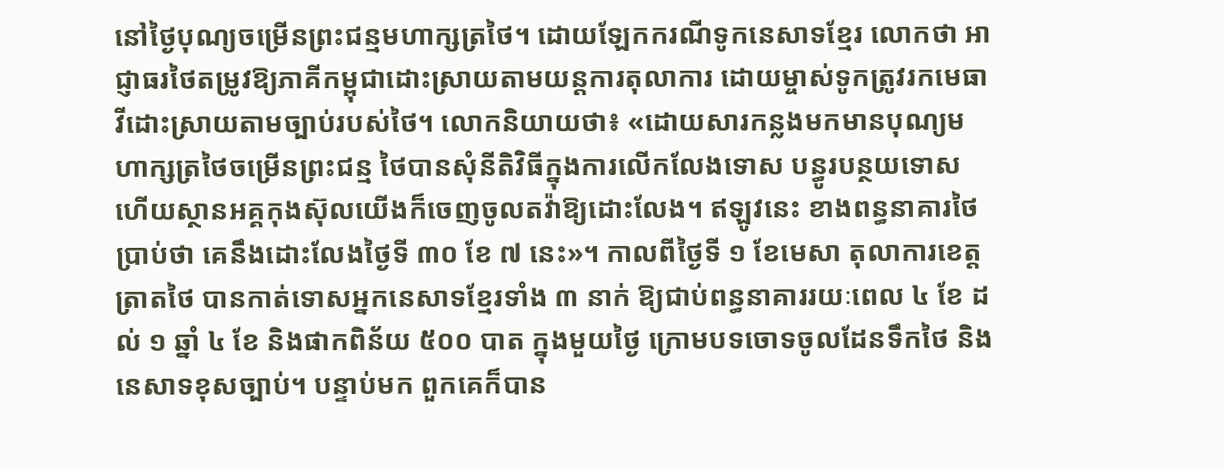នៅថ្ងៃបុណ្យចម្រើនព្រះជន្មមហាក្សត្រថៃ។ ដោយឡែកករណីទូកនេសាទខ្មែរ លោកថា អាជ្ញាធរថៃតម្រូវឱ្យភាគីកម្ពុជាដោះស្រាយតាមយន្តការតុលាការ ដោយម្ចាស់ទូកត្រូវរកមេធាវីដោះស្រាយតាមច្បាប់របស់ថៃ។ លោកនិយាយថា៖ «ដោយសារកន្លងមកមានបុណ្យមហាក្សត្រថៃចម្រើនព្រះជន្ម ថៃបានសុំនីតិវិធីក្នុងការលើកលែងទោស បន្ធូរបន្ថយទោស ហើយស្ថានអគ្គកុងស៊ុលយើងក៏ចេញចូលតវ៉ាឱ្យដោះលែង។ ឥឡូវនេះ ខាងពន្ធនាគារថៃប្រាប់ថា គេនឹងដោះលែងថ្ងៃទី ៣០ ខែ ៧ នេះ»។ កាលពីថ្ងៃទី ១ ខែមេសា តុលាការខេត្តត្រាតថៃ បានកាត់ទោសអ្នកនេសាទខ្មែរទាំង ៣ នាក់ ឱ្យជាប់ពន្ធនាគាររយៈពេល ៤ ខែ ដល់ ១ ឆ្នាំ ៤ ខែ និងផាកពិន័យ ៥០០ បាត ក្នុងមួយថ្ងៃ ក្រោមបទចោទចូលដែនទឹកថៃ និងនេសាទខុសច្បាប់។ បន្ទាប់មក ពួកគេក៏បាន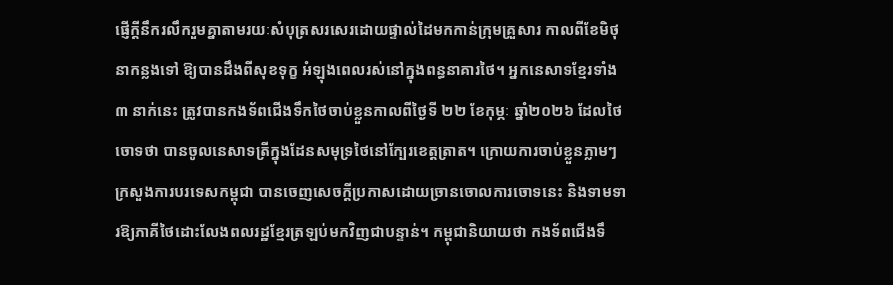ផ្ញើក្ដីនឹករលឹករួមគ្នាតាមរយៈសំបុត្រសរសេរដោយផ្ទាល់ដៃមកកាន់ក្រុមគ្រួសារ កាលពីខែមិថុនាកន្លងទៅ ឱ្យបានដឹងពីសុខទុក្ខ អំឡុងពេលរស់នៅក្នុងពន្ធនាគារថៃ។ អ្នកនេសាទខ្មែរទាំង ៣ នាក់នេះ ត្រូវបានកងទ័ពជើងទឹកថៃចាប់ខ្លួនកាលពីថ្ងៃទី ២២ ខែកុម្ភៈ ឆ្នាំ២០២៦ ដែលថៃចោទថា បានចូលនេសាទត្រីក្នុងដែនសមុទ្រថៃនៅក្បែរខេត្តត្រាត។ ក្រោយការចាប់ខ្លួនភ្លាមៗ ក្រសួងការបរទេសកម្ពុជា បានចេញសេចក្ដីប្រកាសដោយច្រានចោលការចោទនេះ និងទាមទារឱ្យភាគីថៃដោះលែងពលរដ្ឋខ្មែរត្រឡប់មកវិញជាបន្ទាន់។ កម្ពុជានិយាយថា កងទ័ពជើងទឹ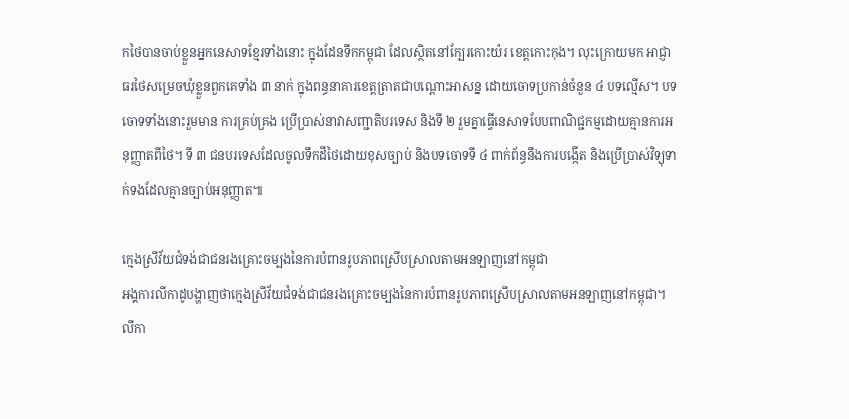កថៃបានចាប់ខ្លួនអ្នកនេសាទខ្មែរទាំងនោះ ក្នុងដែនទឹកកម្ពុជា ដែលស្ថិតនៅក្បែរកោះយ៉រ ខេត្តកោះកុង។ លុះក្រោយមក អាជ្ញាធរថៃសម្រេចឃុំខ្លួនពួកគេទាំង ៣ នាក់ ក្នុងពន្ធនាគារខេត្តត្រាតជាបណ្ដោះអាសន្ន ដោយចោទប្រកាន់ចំនួន ៤ បទល្មើស។ បទចោទទាំងនោះរួមមាន ការគ្រប់គ្រង ប្រើប្រាស់នាវាសញ្ជាតិបរទេស និងទី ២ រួមគ្នាធ្វើនេសាទបែបពាណិជ្ជកម្មដោយគ្មានការអនុញ្ញាតពីថៃ។ ទី ៣ ជនបរទេសដែលចូលទឹកដីថៃដោយខុសច្បាប់ និងបទចោទទី ៤ ពាក់ព័ន្ធនឹងការបង្កើត និងប្រើប្រាស់វិទ្យុទាក់ទងដែលគ្មានច្បាប់អនុញ្ញាត៕

ក្មេងស្រីវ័យជំទង់ជាជនរងគ្រោះចម្បងនៃការបំពានរូបភាពស្រើបស្រាលតាមអនឡាញនៅកម្ពុជា
អង្គការលីកាដូបង្ហាញថាក្មេងស្រីវ័យជំទង់ជាជនរងគ្រោះចម្បងនៃការបំពានរូបភាពស្រើបស្រាលតាមអនឡាញនៅកម្ពុជា។ លីកា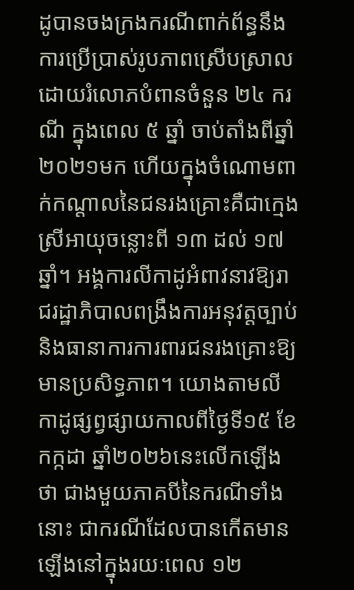ដូបានចងក្រងករណីពាក់ព័ន្ធនឹងការប្រើប្រាស់រូបភាពស្រើបស្រាលដោយរំលោភបំពានចំនួន ២៤ ករណី ក្នុងពេល ៥ ឆ្នាំ ចាប់តាំងពីឆ្នាំ២០២១មក ហើយក្នុងចំណោមពាក់កណ្ដាលនៃជនរងគ្រោះគឺជាក្មេងស្រីអាយុចន្លោះពី ១៣ ដល់ ១៧ ឆ្នាំ។ អង្គការលីកាដូអំពាវនាវឱ្យរាជរដ្ឋាភិបាលពង្រឹងការអនុវត្តច្បាប់ និងធានាការការពារជនរងគ្រោះឱ្យមានប្រសិទ្ធភាព។ យោងតាមលីកាដូផ្សព្វផ្សាយកាលពីថ្ងៃទី១៥ ខែកក្កដា ឆ្នាំ២០២៦នេះលើកឡើងថា ជាងមួយភាគបីនៃករណីទាំងនោះ ជាករណីដែលបានកើតមានឡើងនៅក្នុងរយៈពេល ១២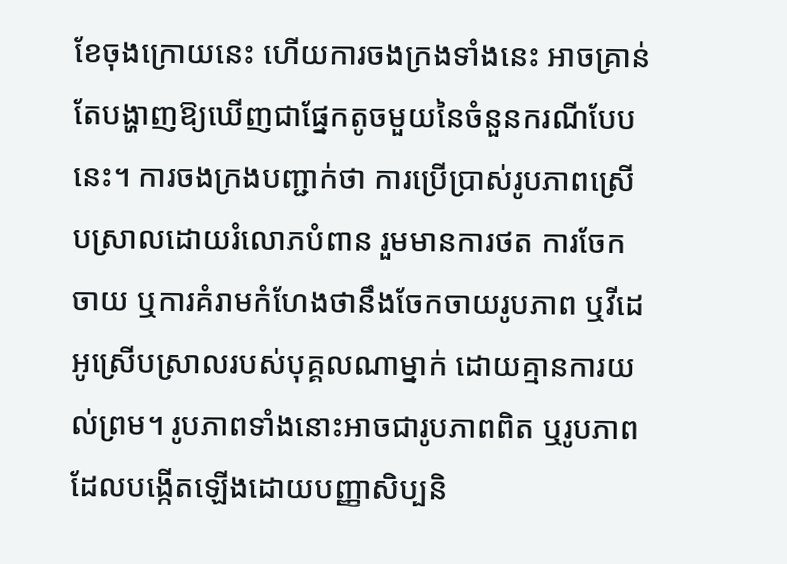ខែចុងក្រោយនេះ ហើយការចងក្រងទាំងនេះ អាចគ្រាន់តែបង្ហាញឱ្យឃើញជាផ្នែកតូចមួយនៃចំនួនករណីបែបនេះ។ ការចងក្រងបញ្ជាក់ថា ការប្រើប្រាស់រូបភាពស្រើបស្រាលដោយរំលោភបំពាន រួមមានការថត ការចែកចាយ ឬការគំរាមកំហែងថានឹងចែកចាយរូបភាព ឬវីដេអូស្រើបស្រាលរបស់បុគ្គលណាម្នាក់ ដោយគ្មានការយល់ព្រម។ រូបភាពទាំងនោះអាចជារូបភាពពិត ឬរូបភាពដែលបង្កើតឡើងដោយបញ្ញាសិប្បនិ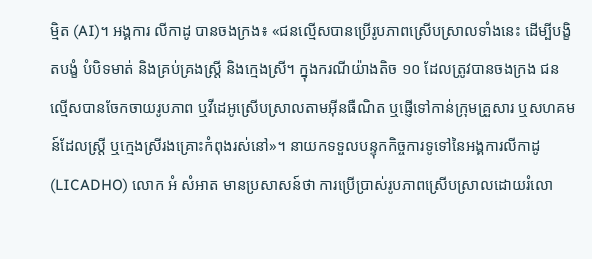ម្មិត (AI)។ អង្គការ លីកាដូ បានចងក្រង៖ «ជនល្មើសបានប្រើរូបភាពស្រើបស្រាលទាំងនេះ ដើម្បីបង្ខិតបង្ខំ បំបិទមាត់ និងគ្រប់គ្រងស្ត្រី និងក្មេងស្រី។ ក្នុងករណីយ៉ាងតិច ១០ ដែលត្រូវបានចងក្រង ជនល្មើសបានចែកចាយរូបភាព ឬវីដេអូស្រើបស្រាលតាមអ៊ីនធឺណិត ឬផ្ញើទៅកាន់ក្រុមគ្រួសារ ឬសហគមន៍ដែលស្ត្រី ឬក្មេងស្រីរងគ្រោះកំពុងរស់នៅ»។ នាយកទទួលបន្ទុកកិច្ចការទូទៅនៃអង្គការលីកាដូ (LICADHO) លោក អំ សំអាត មានប្រសាសន៍ថា ការប្រើប្រាស់រូបភាពស្រើបស្រាលដោយរំលោ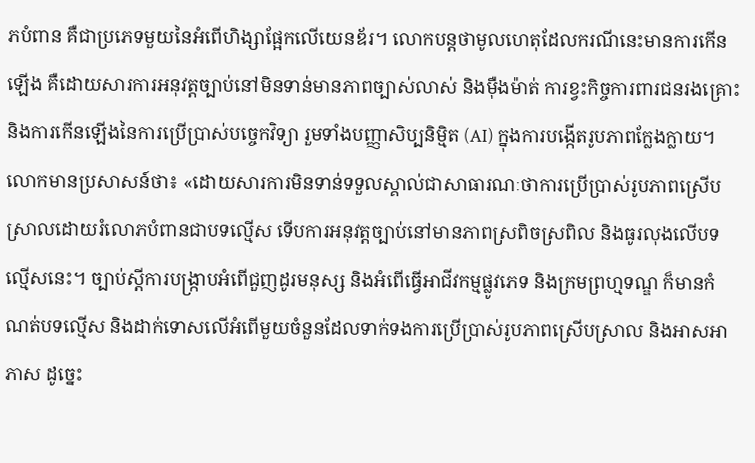ភបំពាន គឺជាប្រភេទមួយនៃអំពើហិង្សាផ្អែកលើយេនឌ័រ។ លោកបន្តថាមូលហេតុដែលករណីនេះមានការកើនឡើង គឺដោយសារការអនុវត្តច្បាប់នៅមិនទាន់មានភាពច្បាស់លាស់ និងម៉ឺងម៉ាត់ ការខ្វះកិច្ចការពារជនរងគ្រោះ និងការកើនឡើងនៃការប្រើប្រាស់បច្ចេកវិទ្យា រួមទាំងបញ្ញាសិប្បនិម្មិត (AI) ក្នុងការបង្កើតរូបភាពក្លែងក្លាយ។ លោកមានប្រសាសន៍ថា៖ «ដោយសារការមិនទាន់ទទួលស្គាល់ជាសាធារណៈថាការប្រើប្រាស់រូបភាពស្រើបស្រាលដោយរំលោភបំពានជាបទល្មើស ទើបការអនុវត្តច្បាប់នៅមានភាពស្រពិចស្រពិល និងធូរលុងលើបទល្មើសនេះ។ ច្បាប់ស្តីការបង្រ្កាបអំពើជួញដូរមនុស្ស និងអំពើធ្វើអាជីវកម្មផ្លូវភេទ និងក្រមព្រហ្មទណ្ឌ ក៏មានកំណត់បទល្មើស និងដាក់ទោសលើអំពើមួយចំនួនដែលទាក់ទងការប្រើប្រាស់រូបភាពស្រើបស្រាល និងអាសអាភាស ដូច្នេះ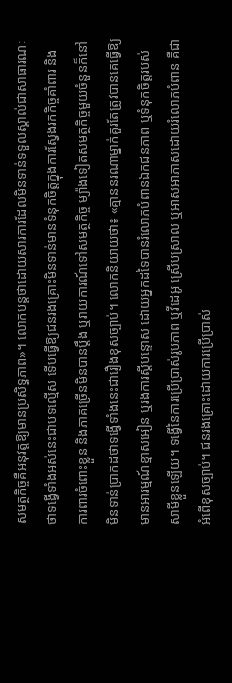សមត្ថកិច្ចគឺអនុវត្តឱ្យមានប្រសិទ្ធភាព»។ លោកបន្តថាដោយសារការដែលមិនទាន់ទទួលស្គាល់ជាសាធារណៈ ថាទង្វើទាំងអស់នេះជាបទល្មើស ទើបធ្វើឱ្យជនរងគ្រោះមិនទាន់មានទំនុកចិត្តក្នុងការស្វែងរកកិច្ចគាំពារ និងការពារចំពោះខ្លួន និងភាគច្រើនមិនបានប្តឹង ឬរាយការណ៍ទៅសមត្ថកិច្ច ម្យ៉ាងទៀតសមត្ថកិច្ចមួយចំនួនក៏នៅមិនទាន់ប្រាកដថាទង្វើទាំងនេះជារឿងខុសច្បាប់។ លោកនិយាយថា៖ «គ្មាននរណាម្នាក់គួរតែត្រូវបានគេធ្វើឱ្យមានអារម្មណ៍ខ្មាសអៀន ឬរងការស្តីបន្ទោស ដោយអ្នកដទៃបានរំលោភបំពានឯកជនភាព ឬទំនុកចិត្តរបស់សាមីខ្លួនឡើយ។ ទង្វើនៃការប្រើប្រាស់រូបភាព ឬវីដេអូ ស្រើបស្រាល ឬអាសអាភាសដោយរំលោភបំពាន គឺជាអំពើខុសច្បាប់។ ជនរងគ្រោះដោយការប្រើប្រាស់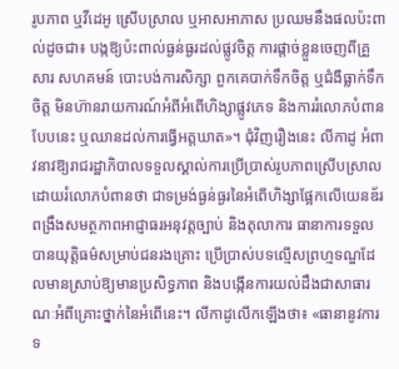រូបភាព ឬវីដេអូ ស្រើបស្រាល ឬអាសអាភាស ប្រឈមនឹងផលប៉ះពាល់ដូចជា៖ បង្កឱ្យប៉ះពាល់ធ្ងន់ធ្ងរដល់ផ្លូវចិត្ត ការផ្តាច់ខ្លួនចេញពីគ្រួសារ សហគមន៍ បោះបង់ការសិក្សា ពួកគេបាក់ទឹកចិត្ត ឬជំងឺធ្លាក់ទឹកចិត្ត មិនហ៊ានរាយការណ៍អំពីអំពើហិង្សាផ្លូវភេទ និងការរំលោភបំពានបែបនេះ ឬឈានដល់ការធ្វើអត្តឃាត»។ ជុំវិញរឿងនេះ លីកាដូ អំពាវនាវឱ្យរាជរដ្ឋាភិបាលទទួលស្គាល់ការប្រើប្រាស់រូបភាពស្រើបស្រាលដោយរំលោភបំពានថា ជាទម្រង់ធ្ងន់ធ្ងរនៃអំពើហិង្សាផ្អែកលើយេនឌ័រ ពង្រឹងសមត្ថភាពអាជ្ញាធរអនុវត្តច្បាប់ និងតុលាការ ធានាការទទួលបានយុត្តិធម៌សម្រាប់ជនរងគ្រោះ ប្រើប្រាស់បទល្មើសព្រហ្មទណ្ឌដែលមានស្រាប់ឱ្យមានប្រសិទ្ធភាព និងបង្កើនការយល់ដឹងជាសាធារណៈអំពីគ្រោះថ្នាក់នៃអំពើនេះ។ លីកាដូលើកឡើងថា៖ «ធានានូវការទ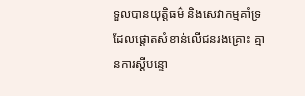ទួលបានយុត្តិធម៌ និងសេវាកម្មគាំទ្រ ដែលផ្តោតសំខាន់លើជនរងគ្រោះ គ្មានការស្តីបន្ទោ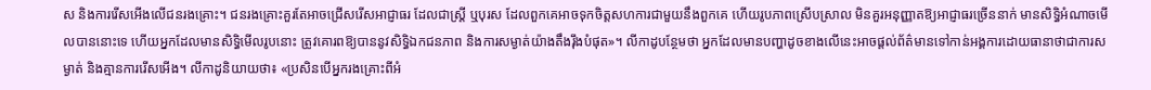ស និងការរើសអើងលើជនរងគ្រោះ។ ជនរងគ្រោះគួរតែអាចជ្រើសរើសអាជ្ញាធរ ដែលជាស្រី្ត ឬបុរស ដែលពួកគេអាចទុកចិត្តសហការជាមួយនឹងពួកគេ ហើយរូបភាពស្រើបស្រាល មិនគួរអនុញ្ញាតឱ្យអាជ្ញាធរច្រើននាក់ មានសិទ្ធិអំណាចមើលបាននោះទេ ហើយអ្នកដែលមានសិទ្ធិមើលរូបនោះ ត្រូវគោរពឱ្យបាននូវសិទ្ធិឯកជនភាព និងការសម្ងាត់យ៉ាងតឹងរ៉ឹងបំផុត»។ លីកាដូបន្ថែមថា អ្នកដែលមានបញ្ហាដូចខាងលើនេះអាចផ្តល់ព័ត៌មានទៅកាន់អង្គការដោយធានាថាជាការសម្ងាត់ និងគ្មានការរើសអើង។ លីកាដូនិយាយថា៖ «ប្រសិនបើអ្នករងគ្រោះពីអំ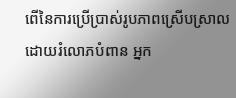ពើនៃការប្រើប្រាស់រូបភាពស្រើបស្រាលដោយរំលោភបំពាន អ្នក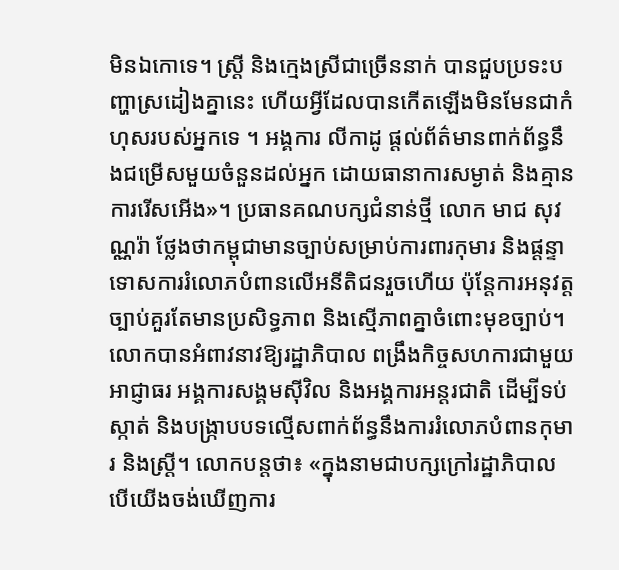មិនឯកោទេ។ ស្ត្រី និងក្មេងស្រីជាច្រើននាក់ បានជួបប្រទះបញ្ហាស្រដៀងគ្នានេះ ហើយអ្វីដែលបានកើតឡើងមិនមែនជាកំហុសរបស់អ្នកទេ ។ អង្គការ លីកាដូ ផ្តល់ព័ត៌មានពាក់ព័ន្ធនឹងជម្រើសមួយចំនួនដល់អ្នក ដោយធានាការសម្ងាត់ និងគ្មានការរើសអើង»។ ប្រធានគណបក្សជំនាន់ថ្មី លោក មាជ សុវណ្ណរ៉ា ថ្លែងថាកម្ពុជាមានច្បាប់សម្រាប់ការពារកុមារ និងផ្ដន្ទាទោសការរំលោភបំពានលើអនីតិជនរួចហើយ ប៉ុន្តែការអនុវត្តច្បាប់គួរតែមានប្រសិទ្ធភាព និងស្មើភាពគ្នាចំពោះមុខច្បាប់។ លោកបានអំពាវនាវឱ្យរដ្ឋាភិបាល ពង្រឹងកិច្ចសហការជាមួយអាជ្ញាធរ អង្គការសង្គមស៊ីវិល និងអង្គការអន្តរជាតិ ដើម្បីទប់ស្កាត់ និងបង្ក្រាបបទល្មើសពាក់ព័ន្ធនឹងការរំលោភបំពានកុមារ និងស្ត្រី។ លោកបន្តថា៖ «ក្នុងនាមជាបក្សក្រៅរដ្ឋាភិបាល បើយើងចង់ឃើញការ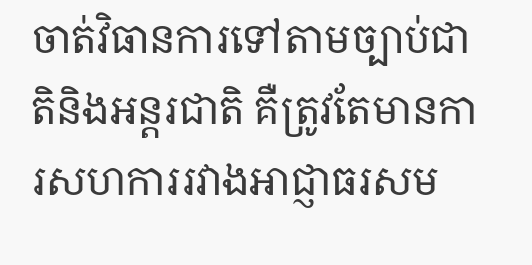ចាត់វិធានការទៅតាមច្បាប់ជាតិនិងអន្តរជាតិ គឺត្រូវតែមានការសហការរវាងអាជ្ញាធរសម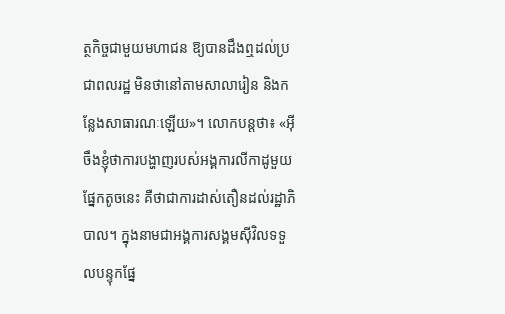ត្ថកិច្ចជាមួយមហាជន ឱ្យបានដឹងឮដល់ប្រជាពលរដ្ឋ មិនថានៅតាមសាលារៀន និងកន្លែងសាធារណៈឡើយ»។ លោកបន្តថា៖ «អ៊ីចឹងខ្ញុំថាការបង្ហាញរបស់អង្គការលីកាដូមួយផ្នែកតូចនេះ គឺថាជាការដាស់តឿនដល់រដ្ឋាភិបាល។ ក្នុងនាមជាអង្គការសង្គមស៊ីវិលទទួលបន្ទុកផ្នែ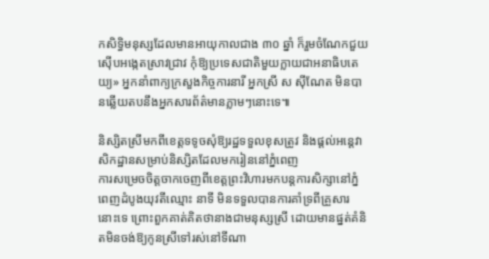កសិទ្ធិមនុស្សដែលមានអាយុកាលជាង ៣០ ឆ្នាំ ក៏រួមចំណែកជួយស៊ើបអង្កេតស្រាវជ្រាវ កុំឱ្យប្រទេសជាតិមួយក្លាយជាអនាធិបតេយ្យ» អ្នកនាំពាក្យក្រសួងកិច្ចការនារី អ្នកស្រី ស ស៊ីណែត មិនបានឆ្លើយតបនឹងអ្នកសារព័ត៌មានភ្លាមៗនោះទេ៕

និស្សិតស្រីមកពីខេត្តទទូចសុំឱ្យរដ្ឋទទួលខុសត្រូវ និងផ្តល់អន្តេវាសិកដ្ឋានសម្រាប់និស្សិតដែលមករៀននៅភ្នំពេញ
ការសម្រេចចិត្តចាកចេញពីខេត្តព្រះវិហារមកបន្តការសិក្សានៅភ្នំពេញដំបូងយុវតីឈ្មោះ នាទី មិនទទួលបានការគាំទ្រពីគ្រួសារនោះទេ ព្រោះពួកគាត់គិតថានាងជាមនុស្សស្រី ដោយមានផ្នត់គំនិតមិនចង់ឱ្យកូនស្រីទៅរស់នៅទីណា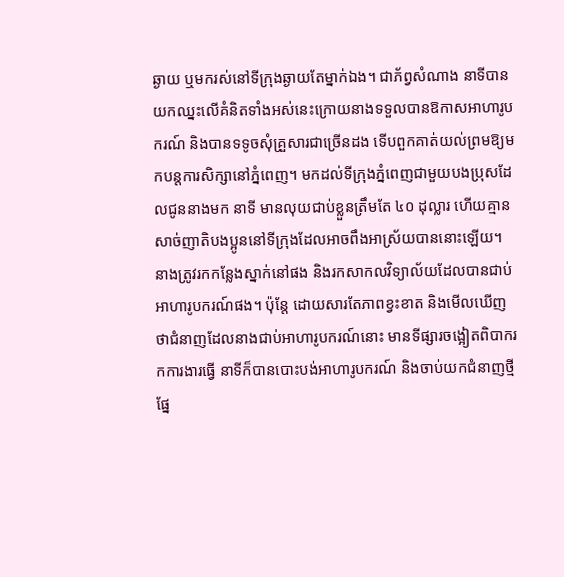ឆ្ងាយ ឬមករស់នៅទីក្រុងឆ្ងាយតែម្នាក់ឯង។ ជាភ័ព្វសំណាង នាទីបានយកឈ្នះលើគំនិតទាំងអស់នេះក្រោយនាងទទួលបានឱកាសអាហារូបករណ៍ និងបានទទូចសុំគ្រួសារជាច្រើនដង ទើបពួកគាត់យល់ព្រមឱ្យមកបន្តការសិក្សានៅភ្នំពេញ។ មកដល់ទីក្រុងភ្នំពេញជាមួយបងប្រុសដែលជូននាងមក នាទី មានលុយជាប់ខ្លួនត្រឹមតែ ៤០ ដុល្លារ ហើយគ្មានសាច់ញាតិបងប្អូននៅទីក្រុងដែលអាចពឹងអាស្រ័យបាននោះឡើយ។ នាងត្រូវរកកន្លែងស្នាក់នៅផង និងរកសាកលវិទ្យាល័យដែលបានជាប់អាហារូបករណ៍ផង។ ប៉ុន្តែ ដោយសារតែភាពខ្វះខាត និងមើលឃើញថាជំនាញដែលនាងជាប់អាហារូបករណ៍នោះ មានទីផ្សារចង្អៀតពិបាករកការងារធ្វើ នាទីក៏បានបោះបង់អាហារូបករណ៍ និងចាប់យកជំនាញថ្មីផ្នែ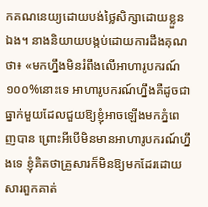កគណនេយ្យដោយបង់ថ្លៃសិក្សាដោយខ្លួនឯង។ នាងនិយាយបង្កប់ដោយការដឹងគុណថា៖ «មកហ្នឹងមិនរំពឹងលើអាហារូបករណ៍១០០%នោះទេ អាហារូបករណ៍ហ្នឹងគឺដូចជាធ្នាក់មួយដែលជួយឱ្យខ្ញុំអាចឡើងមកភ្នំពេញបាន ព្រោះអីបើមិនមានអាហារូបករណ៍ហ្នឹងទេ ខ្ញុំគិតថាគ្រួសារក៏មិនឱ្យមកដែរដោយសារពួកគាត់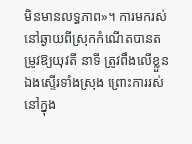មិនមានលទ្ធភាព»។ ការមករស់នៅឆ្ងាយពីស្រុកកំណើតបានតម្រូវឱ្យយុវតី នាទី ត្រូវពឹងលើខ្លួនឯងស្ទើរទាំងស្រុង ព្រោះការរស់នៅក្នុង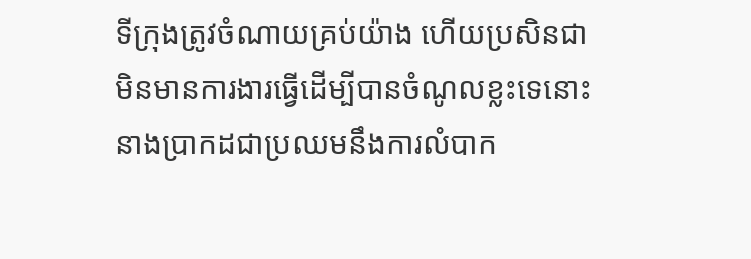ទីក្រុងត្រូវចំណាយគ្រប់យ៉ាង ហើយប្រសិនជាមិនមានការងារធ្វើដើម្បីបានចំណូលខ្លះទេនោះ នាងប្រាកដជាប្រឈមនឹងការលំបាក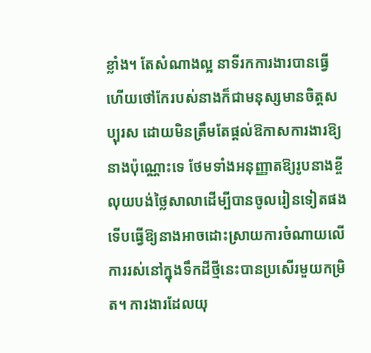ខ្លាំង។ តែសំណាងល្អ នាទីរកការងារបានធ្វើ ហើយថៅកែរបស់នាងក៏ជាមនុស្សមានចិត្តសប្បុរស ដោយមិនត្រឹមតែផ្តល់ឱកាសការងារឱ្យនាងប៉ុណ្ណោះទេ ថែមទាំងអនុញ្ញាតឱ្យរូបនាងខ្ចីលុយបង់ថ្លៃសាលាដើម្បីបានចូលរៀនទៀតផង ទើបធ្វើឱ្យនាងអាចដោះស្រាយការចំណាយលើការរស់នៅក្នុងទឹកដីថ្មីនេះបានប្រសើរមួយកម្រិត។ ការងារដែលយុ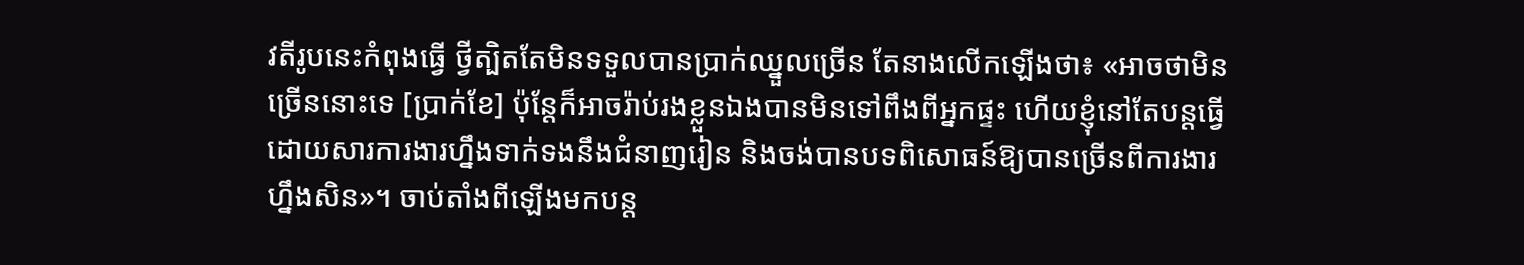វតីរូបនេះកំពុងធ្វើ ថ្វីត្បិតតែមិនទទួលបានប្រាក់ឈ្នួលច្រើន តែនាងលើកឡើងថា៖ «អាចថាមិនច្រើននោះទេ [ប្រាក់ខែ] ប៉ុន្តែក៏អាចរ៉ាប់រងខ្លួនឯងបានមិនទៅពឹងពីអ្នកផ្ទះ ហើយខ្ញុំនៅតែបន្តធ្វើដោយសារការងារហ្នឹងទាក់ទងនឹងជំនាញរៀន និងចង់បានបទពិសោធន៍ឱ្យបានច្រើនពីការងារហ្នឹងសិន»។ ចាប់តាំងពីឡើងមកបន្ត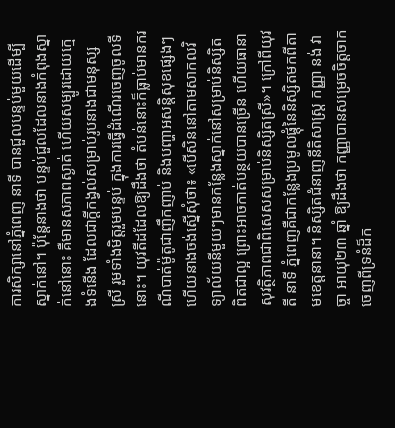ការសិក្សានៅភ្នំពេញ នាទី បានជួលបន្ទប់មួយដើម្បីស្នាក់នៅ។ ប៉ុន្តែនាងថា បន្ទប់ជួលដែលនាងកំពុងស្នាក់នៅនោះ គឺមានសភាពស្ងាត់ ហើយសម្បូរដោយក្មេងទំនើង ដែលជាក្ដីកង្វល់សម្រាប់រូបនាងជាមនុស្សស្រី រួមទាំងមិត្តរួមបន្ទប់ ក្នុងការធ្វើដំណើរចេញចូលទីនោះ។ យុវតីដដែលឱ្យដឹងថា តំបន់នោះក៏ធ្លាប់មានករណីបាត់ម៉ូតូជាញឹកញាប់ និងបញ្ហាអសន្តិសុខផ្សេងៗ ហើយនាងចង់ស្នើសុំថា៖ «បើសិននៅតាមសាកលវិទ្យាល័យនីមួយៗមានកន្លែងស្នាក់នៅសម្រាប់និស្សិតពិតជាល្អ ព្រោះអាចកាត់បន្ថយបានច្រើន ហើយធានាសុវត្ថិភាពជាពិសេសសម្រាប់និស្សិតស្រី»។ ក្រៅពីយុវតី នាទី ភ្នំពេញគឺជាកន្លែងប្រមូលផ្តុំនៃនិស្សិតមកពីតាមខេត្តនានា។ និស្សិតជំនាញនីតិសាស្ត្រ កញ្ញា នង់ វាច្ចា អាយុ២៣ ឆ្នាំ ឱ្យដឹងថា កញ្ញាបានសម្រេចចិត្តចាកចេញពីទ្រនំដ៏ក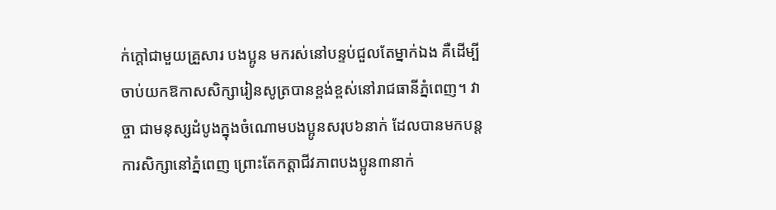ក់ក្ដៅជាមួយគ្រួសារ បងប្អូន មករស់នៅបន្ទប់ជួលតែម្នាក់ឯង គឺដើម្បីចាប់យកឱកាសសិក្សារៀនសូត្របានខ្ពង់ខ្ពស់នៅរាជធានីភ្នំពេញ។ វាច្ចា ជាមនុស្សដំបូងក្នុងចំណោមបងប្អូនសរុប៦នាក់ ដែលបានមកបន្តការសិក្សានៅភ្នំពេញ ព្រោះតែកត្តាជីវភាពបងប្អូន៣នាក់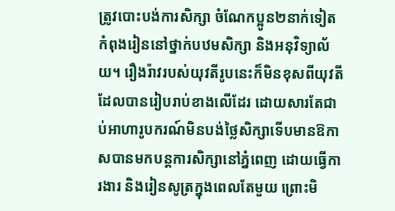ត្រូវបោះបង់ការសិក្សា ចំណែកប្អូន២នាក់ទៀតកំពុងរៀននៅថ្នាក់បឋមសិក្សា និងអនុវិទ្យាល័យ។ រឿងរ៉ាវរបស់យុវតីរូបនេះក៏មិនខុសពីយុវតីដែលបានរៀបរាប់ខាងលើដែរ ដោយសារតែជាប់អាហារូបករណ៍មិនបង់ថ្លៃសិក្សាទើបមានឱកាសបានមកបន្តការសិក្សានៅភ្នំពេញ ដោយធ្វើការងារ និងរៀនសូត្រក្នុងពេលតែមួយ ព្រោះមិ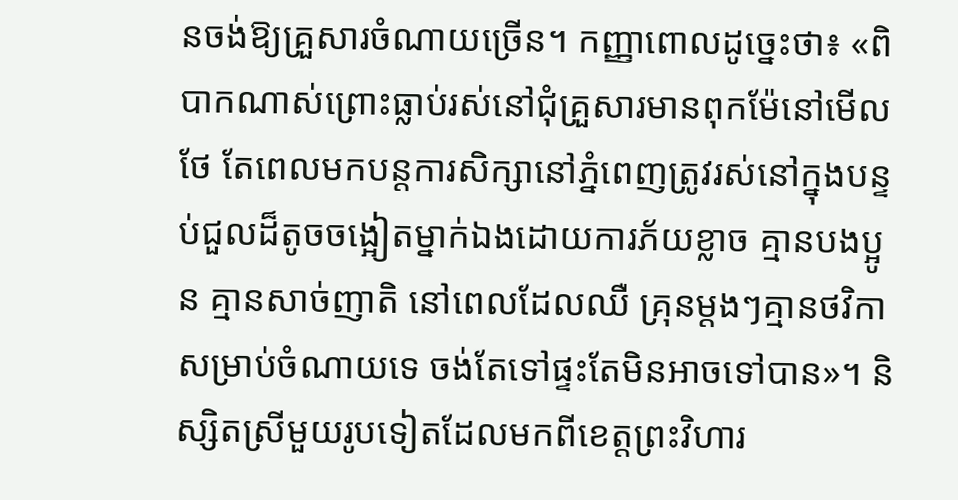នចង់ឱ្យគ្រួសារចំណាយច្រើន។ កញ្ញាពោលដូច្នេះថា៖ «ពិបាកណាស់ព្រោះធ្លាប់រស់នៅជុំគ្រួសារមានពុកម៉ែនៅមើលថែ តែពេលមកបន្តការសិក្សានៅភ្នំពេញត្រូវរស់នៅក្នុងបន្ទប់ជួលដ៏តូចចង្អៀតម្នាក់ឯងដោយការភ័យខ្លាច គ្មានបងប្អូន គ្មានសាច់ញាតិ នៅពេលដែលឈឺ គ្រុនម្តងៗគ្មានថវិកាសម្រាប់ចំណាយទេ ចង់តែទៅផ្ទះតែមិនអាចទៅបាន»។ និស្សិតស្រីមួយរូបទៀតដែលមកពីខេត្តព្រះវិហារ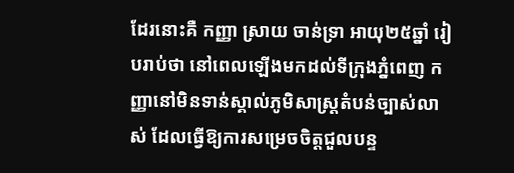ដែរនោះគឺ កញ្ញា ស្រាយ ចាន់ទ្រា អាយុ២៥ឆ្នាំ រៀបរាប់ថា នៅពេលឡើងមកដល់ទីក្រុងភ្នំពេញ កញ្ញានៅមិនទាន់ស្គាល់ភូមិសាស្ត្រតំបន់ច្បាស់លាស់ ដែលធ្វើឱ្យការសម្រេចចិត្តជួលបន្ទ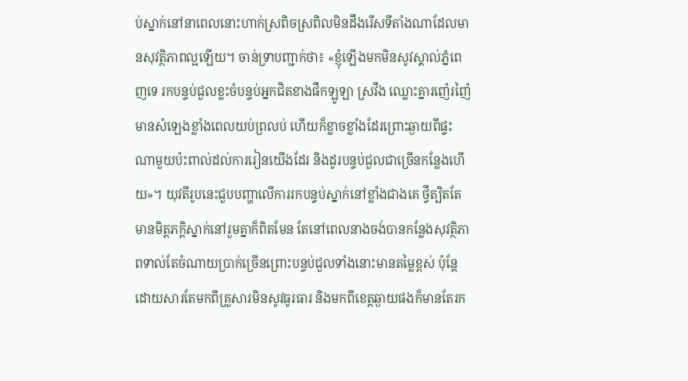ប់ស្នាក់នៅនាពេលនោះហាក់ស្រពិចស្រពិលមិនដឹងរើសទីតាំងណាដែលមានសុវត្ថិភាពល្អឡើយ។ ចាន់ទ្រាបញ្ជាក់ថា៖ «ខ្ញុំឡើងមកមិនសូវស្គាល់ភ្នំពេញទេ រកបន្ទប់ជួលខ្លះចំបន្ទប់អ្នកជិតខាងផឹកឡូឡា ស្រវឹង ឈ្លោះគ្នារញ៉េរញ៉ៃ មានសំឡេងខ្លាំងពេលយប់ព្រលប់ ហើយក៏ខ្លាចខ្លាំងដែរព្រោះឆ្ងាយពីផ្ទះ ណាមួយប៉ះពាល់ដល់ការរៀនយើងដែរ និងដូរបន្ទប់ជួលជាច្រើនកន្លែងហើយ»។ យុវតីរូបនេះជួបបញ្ហាលើការរកបន្ទប់ស្នាក់នៅខ្លាំងជាងគេ ថ្វីត្បិតតែមានមិត្តភក្តិស្នាក់នៅរួមគ្នាក៏ពិតមែន តែនៅពេលនាងចង់បានកន្លែងសុវត្ថិភាពទាល់តែចំណាយប្រាក់ច្រើនព្រោះបន្ទប់ជួលទាំងនោះមានតម្លៃខ្ពស់ ប៉ុន្តែដោយសារតែមកពីគ្រួសារមិនសូវធូរធារ និងមកពីខេត្តឆ្ងាយផងក៏មានតែរក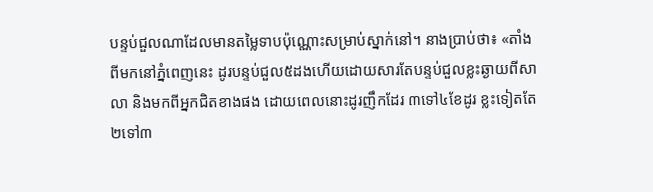បន្ទប់ជួលណាដែលមានតម្លៃទាបប៉ុណ្ណោះសម្រាប់ស្នាក់នៅ។ នាងប្រាប់ថា៖ «តាំងពីមកនៅភ្នំពេញនេះ ដូរបន្ទប់ជួល៥ដងហើយដោយសារតែបន្ទប់ជួលខ្លះឆ្ងាយពីសាលា និងមកពីអ្នកជិតខាងផង ដោយពេលនោះដូរញឹកដែរ ៣ទៅ៤ខែដូរ ខ្លះទៀតតែ២ទៅ៣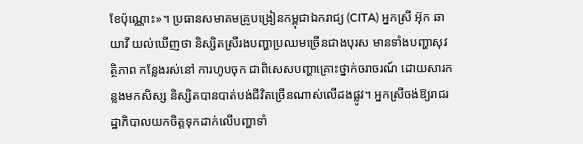ខែប៉ុណ្ណោះ»។ ប្រធានសមាគមគ្រូបង្រៀនកម្ពុជាឯករាជ្យ (CITA) អ្នកស្រី អ៊ុក ឆាយាវី យល់ឃើញថា និស្សិតស្រីរងបញ្ហាប្រឈមច្រើនជាងបុរស មានទាំងបញ្ហាសុវត្ថិភាព កន្លែងរស់នៅ ការហូបចុក ជាពិសេសបញ្ហាគ្រោះថ្នាក់ចរាចរណ៍ ដោយសារកន្លងមកសិស្ស និស្សិតបានបាត់បង់ជីវិតច្រើនណាស់លើដងផ្លូវ។ អ្នកស្រីចង់ឱ្យរាជរដ្ឋាភិបាលយកចិត្តទុកដាក់លើបញ្ហាទាំ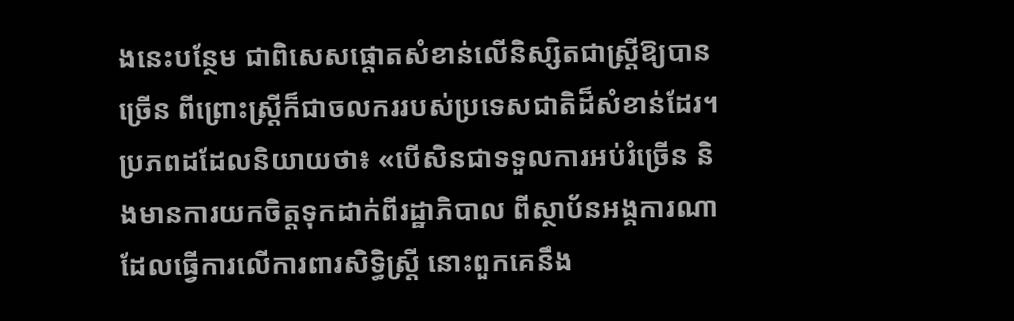ងនេះបន្ថែម ជាពិសេសផ្ដោតសំខាន់លើនិស្សិតជាស្រ្ដីឱ្យបានច្រើន ពីព្រោះស្រ្តីក៏ជាចលកររបស់ប្រទេសជាតិដ៏សំខាន់ដែរ។ ប្រភពដដែលនិយាយថា៖ «បើសិនជាទទួលការអប់រំច្រើន និងមានការយកចិត្តទុកដាក់ពីរដ្ឋាភិបាល ពីស្ថាប័នអង្គការណាដែលធ្វើការលើការពារសិទ្ធិស្រ្តី នោះពួកគេនឹង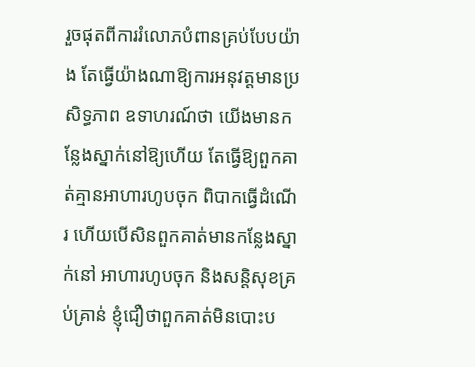រួចផុតពីការរំលោភបំពានគ្រប់បែបយ៉ាង តែធ្វើយ៉ាងណាឱ្យការអនុវត្តមានប្រសិទ្ធភាព ឧទាហរណ៍ថា យើងមានកន្លែងស្នាក់នៅឱ្យហើយ តែធ្វើឱ្យពួកគាត់គ្មានអាហារហូបចុក ពិបាកធ្វើដំណើរ ហើយបើសិនពួកគាត់មានកន្លែងស្នាក់នៅ អាហារហូបចុក និងសន្តិសុខគ្រប់គ្រាន់ ខ្ញុំជឿថាពួកគាត់មិនបោះប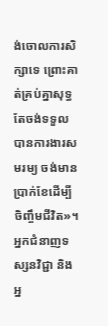ង់ចោលការសិក្សាទេ ព្រោះគាត់គ្រប់គ្នាសុទ្ធតែចង់ទទួលបានការងារសមរម្យ ចង់មានប្រាក់ខែដើម្បីចិញ្ចឹមជីវិត»។ អ្នកជំនាញទស្សនវិជ្ជា និងអ្ន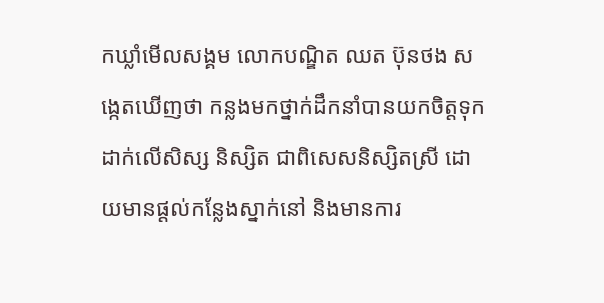កឃ្លាំមើលសង្គម លោកបណ្ឌិត ឈត ប៊ុនថង សង្កេតឃើញថា កន្លងមកថ្នាក់ដឹកនាំបានយកចិត្តទុកដាក់លើសិស្ស និស្សិត ជាពិសេសនិស្សិតស្រី ដោយមានផ្ដល់កន្លែងស្នាក់នៅ និងមានការ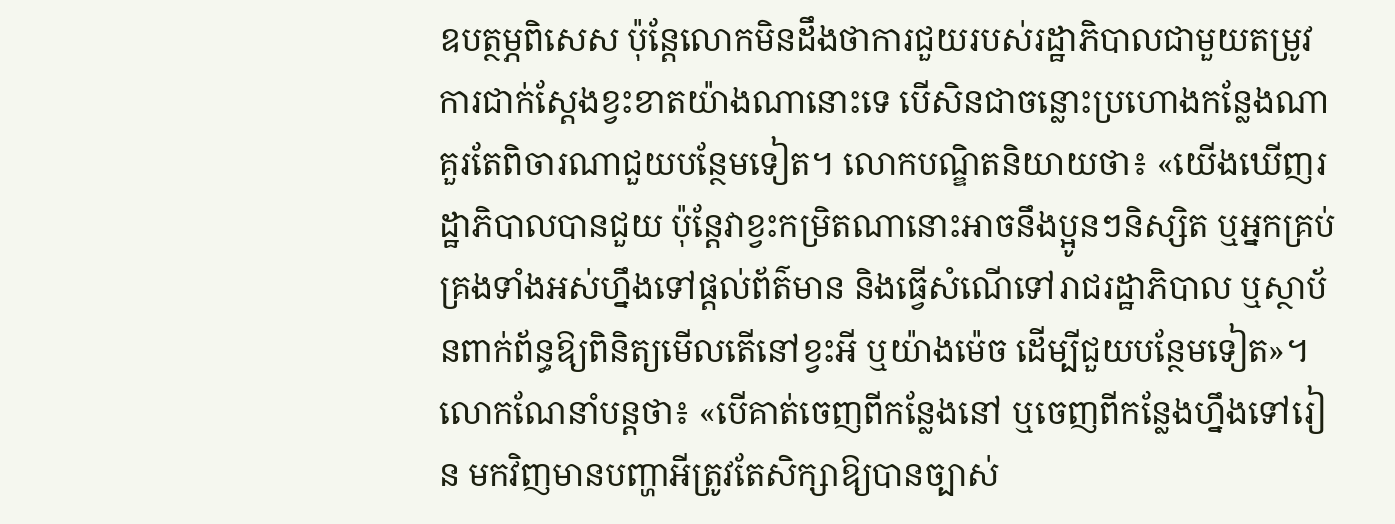ឧបត្ថម្ភពិសេស ប៉ុន្តែលោកមិនដឹងថាការជួយរបស់រដ្ឋាភិបាលជាមួយតម្រូវការជាក់ស្ដែងខ្វះខាតយ៉ាងណានោះទេ បើសិនជាចន្លោះប្រហោងកន្លែងណាគួរតែពិចារណាជួយបន្ថែមទៀត។ លោកបណ្ឌិតនិយាយថា៖ «យើងឃើញរដ្ឋាភិបាលបានជួយ ប៉ុន្តែវាខ្វះកម្រិតណានោះអាចនឹងប្អូនៗនិស្សិត ឬអ្នកគ្រប់គ្រងទាំងអស់ហ្នឹងទៅផ្ដល់ព័ត៌មាន និងធ្វើសំណើទៅរាជរដ្ឋាភិបាល ឬស្ថាប័នពាក់ព័ន្ធឱ្យពិនិត្យមើលតើនៅខ្វះអី ឬយ៉ាងម៉េច ដើម្បីជួយបន្ថែមទៀត»។ លោកណែនាំបន្តថា៖ «បើគាត់ចេញពីកន្លែងនៅ ឬចេញពីកន្លែងហ្នឹងទៅរៀន មកវិញមានបញ្ហាអីត្រូវតែសិក្សាឱ្យបានច្បាស់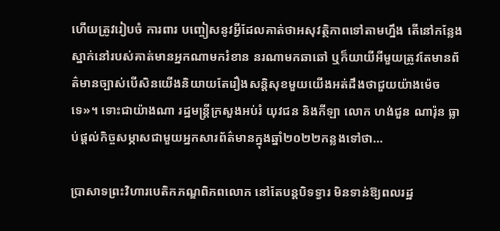ហើយត្រូវរៀបចំ ការពារ បញ្ចៀសនូវអ្វីដែលគាត់ថាអសុវត្ថិភាពទៅតាមហ្នឹង តើនៅកន្លែងស្នាក់នៅរបស់គាត់មានអ្នកណាមករំខាន នរណាមកឆាឆៅ ឬក៏យាយីអីមួយត្រូវតែមានព័ត៌មានច្បាស់បើសិនយើងនិយាយតែរឿងសន្តិសុខមួយយើងអត់ដឹងថាជួយយ៉ាងម៉េចទេ»។ ទោះជាយ៉ាងណា រដ្ឋមន្ត្រីក្រសួងអប់រំ យុវជន និងកីឡា លោក ហង់ជួន ណារ៉ុន ធ្លាប់ផ្ដល់កិច្ចសម្ភាសជាមួយអ្នកសារព័ត៌មានក្នុងឆ្នាំ២០២២កន្លងទៅថា…

ប្រាសាទព្រះវិហារបេតិកភណ្ឌពិភពលោក នៅតែបន្តបិទទ្វារ មិនទាន់ឱ្យពលរដ្ឋ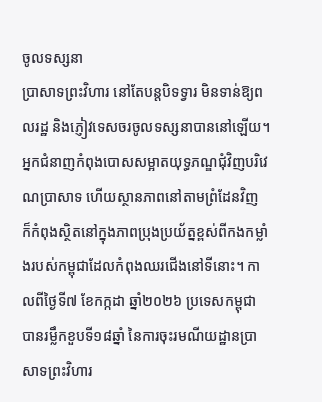ចូលទស្សនា
ប្រាសាទព្រះវិហារ នៅតែបន្តបិទទ្វារ មិនទាន់ឱ្យពលរដ្ឋ និងភ្ញៀវទេសចរចូលទស្សនាបាននៅឡើយ។ អ្នកជំនាញកំពុងបោសសម្អាតយុទ្ធភណ្ឌជុំវិញបរិវេណប្រាសាទ ហើយស្ថានភាពនៅតាមព្រំដែនវិញ ក៏កំពុងស្ថិតនៅក្នុងភាពប្រុងប្រយ័ត្នខ្ពស់ពីកងកម្លាំងរបស់កម្ពុជាដែលកំពុងឈរជើងនៅទីនោះ។ កាលពីថ្ងៃទី៧ ខែកក្កដា ឆ្នាំ២០២៦ ប្រទេសកម្ពុជា បានរម្លឹកខួបទី១៨ឆ្នាំ នៃការចុះរមណីយដ្ឋានប្រាសាទព្រះវិហារ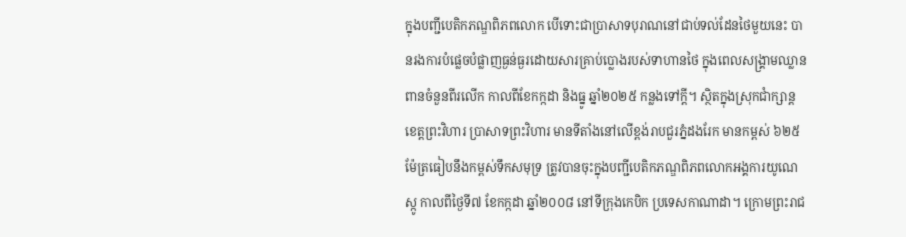ក្នុងបញ្ជីបេតិកភណ្ឌពិភពលោក បើទោះជាបា្រសាទបុរាណនៅជាប់ទល់ដែនថៃមួយនេះ បានរងការបំផ្លេចបំផ្លាញធ្ងន់ធ្ងរដោយសារគ្រាប់ប្លោងរបស់ទាហានថៃ ក្នុងពេលសង្រ្គាមឈ្លានពានចំនួនពីរលើក កាលពីខែកក្កដា និងធ្នូ ឆ្នាំ២០២៥ កន្លងទៅក្តី។ ស្ថិតក្នុងស្រុកជាំក្សាន្ត ខេត្តព្រះវិហារ ប្រាសាទព្រះវិហារ មានទីតាំងនៅលើខ្ពង់រាបជួរភ្នំដងរែក មានកម្ពស់ ៦២៥ម៉ែត្រធៀបនឹងកម្ពស់ទឹកសមុទ្រ ត្រូវបានចុះក្នុងបញ្ជីបេតិកភណ្ឌពិភពលោកអង្គការយូណេស្កូ កាលពីថ្ងៃទី៧ ខែកក្កដា ឆ្នាំ២០០៨ នៅទីក្រុងកេបិក ប្រទេសកាណាដា។ ក្រោមព្រះរាជ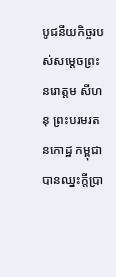បូជនីយកិច្ចរបស់សម្តេចព្រះនរោត្តម សីហនុ ព្រះបរមរតនកោដ្ឋ កម្ពុជាបានឈ្នះក្តីប្រា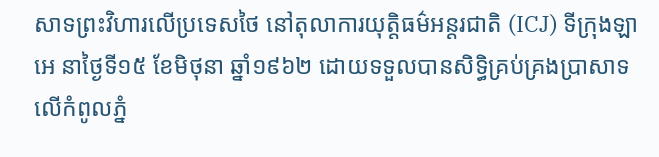សាទព្រះវិហារលើប្រទេសថៃ នៅតុលាការយុត្តិធម៌អន្តរជាតិ (ICJ) ទីក្រុងឡាអេ នាថ្ងៃទី១៥ ខែមិថុនា ឆ្នាំ១៩៦២ ដោយទទួលបានសិទ្ធិគ្រប់គ្រងប្រាសាទលើកំពូលភ្នំ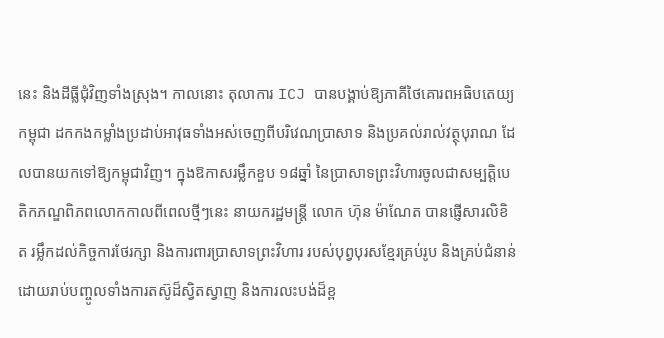នេះ និងដីធ្លីជុំវិញទាំងស្រុង។ កាលនោះ តុលាការ ICJ បានបង្គាប់ឱ្យភាគីថៃគោរពអធិបតេយ្យកម្ពុជា ដកកងកម្លាំងប្រដាប់អាវុធទាំងអស់ចេញពីបរិវេណប្រាសាទ និងប្រគល់រាល់វត្ថុបុរាណ ដែលបានយកទៅឱ្យកម្ពុជាវិញ។ ក្នុងឱកាសរម្លឹកខួប ១៨ឆ្នាំ នៃប្រាសាទព្រះវិហារចូលជាសម្បត្តិបេតិកភណ្ឌពិភពលោកកាលពីពេលថ្មីៗនេះ នាយករដ្ឋមន្ត្រី លោក ហ៊ុន ម៉ាណែត បានផ្ញើសារលិខិត រម្លឹកដល់កិច្ចការថែរក្សា និងការពារប្រាសាទព្រះវិហារ របស់បុព្វបុរសខ្មែរគ្រប់រូប និងគ្រប់ជំនាន់ ដោយរាប់បញ្ចូលទាំងការតស៊ូដ៏ស្វិតស្វាញ និងការលះបង់ដ៏ខ្ព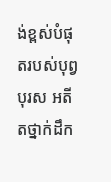ង់ខ្ពស់បំផុតរបស់បុព្វបុរស អតីតថ្នាក់ដឹក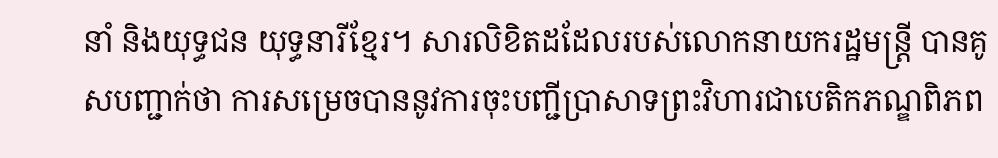នាំ និងយុទ្ធជន យុទ្ធនារីខ្មែរ។ សារលិខិតដដែលរបស់លោកនាយករដ្ឋមន្ត្រី បានគូសបញ្ជាក់ថា ការសម្រេចបាននូវការចុះបញ្ជីប្រាសាទព្រះវិហារជាបេតិកភណ្ឌពិភព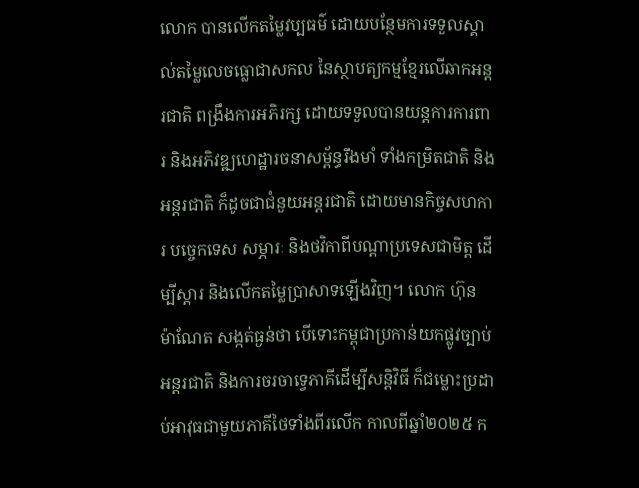លោក បានលើកតម្លៃវប្បធម៌ ដោយបន្ថែមការទទួលស្គាល់តម្លៃលេចធ្លោជាសកល នៃស្ថាបត្យកម្មខ្មែរលើឆាកអន្តរជាតិ ពង្រឹងការអភិរក្ស ដោយទទួលបានយន្តការការពារ និងអភិវឌ្ឍហេដ្ឋារចនាសម្ព័ន្ធរឹងមាំ ទាំងកម្រិតជាតិ និងអន្តរជាតិ ក៏ដូចជាជំនួយអន្តរជាតិ ដោយមានកិច្ចសហការ បច្ចេកទេស សម្ភារៈ និងថវិកាពីបណ្តាប្រទេសជាមិត្ត ដើម្បីស្តារ និងលើកតម្លៃប្រាសាទឡើងវិញ។ លោក ហ៊ុន ម៉ាណែត សង្កត់ធ្ងន់ថា បើទោះកម្ពុជាប្រកាន់យកផ្លូវច្បាប់អន្តរជាតិ និងការចរចាទ្វេភាគីដើម្បីសន្តិវិធី ក៏ជម្លោះប្រដាប់អាវុធជាមួយភាគីថៃទាំងពីរលើក កាលពីឆ្នាំ២០២៥ ក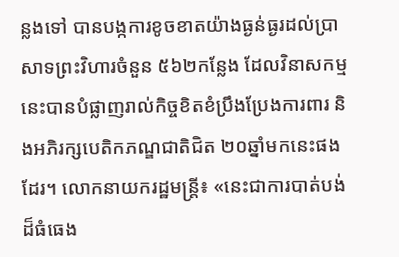ន្លងទៅ បានបង្កការខូចខាតយ៉ាងធ្ងន់ធ្ងរដល់ប្រាសាទព្រះវិហារចំនួន ៥៦២កន្លែង ដែលវិនាសកម្មនេះបានបំផ្លាញរាល់កិច្ចខិតខំប្រឹងប្រែងការពារ និងអភិរក្សបេតិកភណ្ឌជាតិជិត ២០ឆ្នាំមកនេះផងដែរ។ លោកនាយករដ្ឋមន្ត្រី៖ «នេះជាការបាត់បង់ ដ៏ធំធេង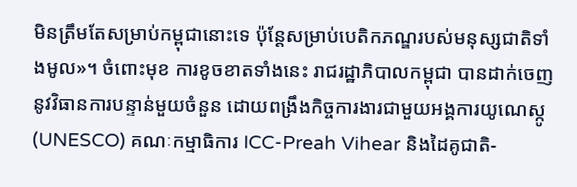មិនត្រឹមតែសម្រាប់កម្ពុជានោះទេ ប៉ុន្តែសម្រាប់បេតិកភណ្ឌរបស់មនុស្សជាតិទាំងមូល»។ ចំពោះមុខ ការខូចខាតទាំងនេះ រាជរដ្ឋាភិបាលកម្ពុជា បានដាក់ចេញនូវវិធានការបន្ទាន់មួយចំនួន ដោយពង្រឹងកិច្ចការងារជាមួយអង្គការយូណេស្កូ (UNESCO) គណៈកម្មាធិការ ICC-Preah Vihear និងដៃគូជាតិ-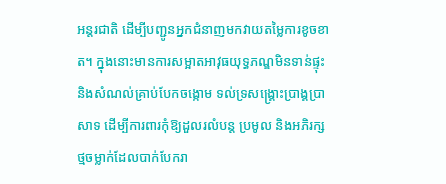អន្តរជាតិ ដើម្បីបញ្ជូនអ្នកជំនាញមកវាយតម្លៃការខូចខាត។ ក្នុងនោះមានការសម្អាតអាវុធយុទ្ធភណ្ឌមិនទាន់ផ្ទុះ និងសំណល់គ្រាប់បែកចង្កោម ទល់ទ្រសង្គ្រោះប្រាង្គប្រាសាទ ដើម្បីការពារកុំឱ្យដួលរលំបន្ត ប្រមូល និងអភិរក្សថ្មចម្លាក់ដែលបាក់បែករា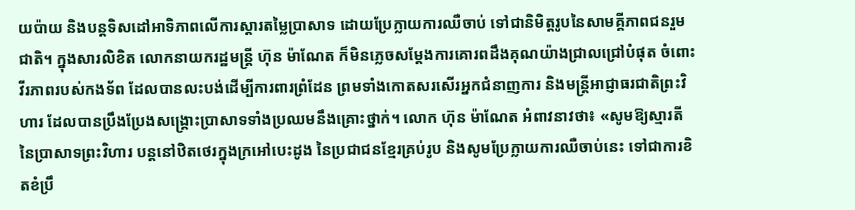យប៉ាយ និងបន្តទិសដៅអាទិភាពលើការស្តារតម្លៃប្រាសាទ ដោយប្រែក្លាយការឈឺចាប់ ទៅជានិមិត្តរូបនៃសាមគ្គីភាពជនរួមជាតិ។ ក្នុងសារលិខិត លោកនាយករដ្ឋមន្ត្រី ហ៊ុន ម៉ាណែត ក៏មិនភ្លេចសម្តែងការគោរពដឹងគុណយ៉ាងជ្រាលជ្រៅបំផុត ចំពោះវីរភាពរបស់កងទ័ព ដែលបានលះបង់ដើម្បីការពារព្រំដែន ព្រមទាំងកោតសរសើរអ្នកជំនាញការ និងមន្ត្រីអាជ្ញាធរជាតិព្រះវិហារ ដែលបានប្រឹងប្រែងសង្គ្រោះប្រាសាទទាំងប្រឈមនឹងគ្រោះថ្នាក់។ លោក ហ៊ុន ម៉ាណែត អំពាវនាវថា៖ «សូមឱ្យស្មារតី នៃប្រាសាទព្រះវិហារ បន្តនៅឋិតថេរក្នុងក្រអៅបេះដូង នៃប្រជាជនខ្មែរគ្រប់រូប និងសូមប្រែក្លាយការឈឺចាប់នេះ ទៅជាការខិតខំប្រឹ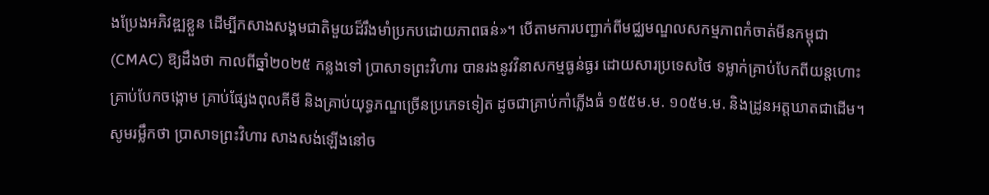ងប្រែងអភិវឌ្ឍខ្លួន ដើម្បីកសាងសង្គមជាតិមួយដ៏រឹងមាំប្រកបដោយភាពធន់»។ បើតាមការបញ្ជាក់ពីមជ្ឈមណ្ឌលសកម្មភាពកំចាត់មីនកម្ពុជា (CMAC) ឱ្យដឹងថា កាលពីឆ្នាំ២០២៥ កន្លងទៅ ប្រាសាទព្រះវិហារ បានរងនូវវិនាសកម្មធ្ងន់ធ្ងរ ដោយសារប្រទេសថៃ ទម្លាក់គ្រាប់បែកពីយន្តហោះ គ្រាប់បែកចង្កោម គ្រាប់ផ្សែងពុលគីមី និងគ្រាប់យុទ្ធភណ្ឌច្រើនប្រភេទទៀត ដូចជាគ្រាប់កាំភ្លើងធំ ១៥៥ម.ម. ១០៥ម.ម. និងដ្រូនអត្តឃាតជាដើម។ សូមរម្លឹកថា ប្រាសាទព្រះវិហារ សាងសង់ឡើងនៅច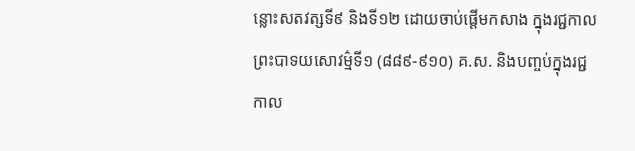ន្លោះសតវត្សទី៩ និងទី១២ ដោយចាប់ផ្តើមកសាង ក្នុងរជ្ជកាលព្រះបាទយសោវម៌្មទី១ (៨៨៩-៩១០) គ.ស. និងបញ្ចប់ក្នុងរជ្ជកាល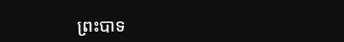ព្រះបាទ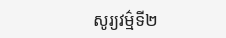សូរ្យវម៌្មទី២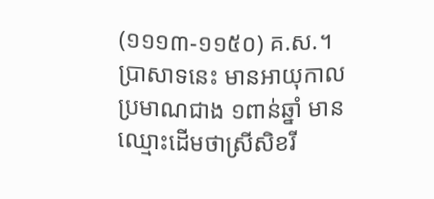(១១១៣-១១៥០) គ.ស.។ ប្រាសាទនេះ មានអាយុកាលប្រមាណជាង ១ពាន់ឆ្នាំ មានឈ្មោះដើមថាស្រីសិខរី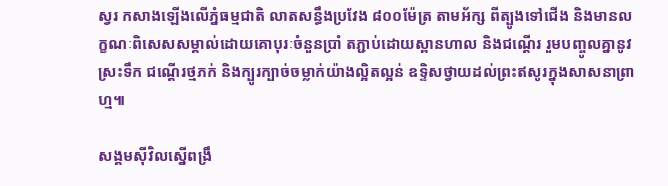ស្វរ កសាងឡើងលើភ្នំធម្មជាតិ លាតសន្ធឹងប្រវែង ៨០០ម៉ែត្រ តាមអ័ក្ស ពីត្បូងទៅជើង និងមានលក្ខណៈពិសេសសម្គាល់ដោយគោបុរៈចំនួនប្រាំ តភ្ជាប់ដោយស្ពានហាល និងជណ្តើរ រួមបញ្ចូលគ្នានូវស្រះទឹក ជណ្តើរថ្មភក់ និងក្បូរក្បាច់ចម្លាក់យ៉ាងល្អិតល្អន់ ឧទ្ទិសថ្វាយដល់ព្រះឥសូរក្នុងសាសនាព្រាហ្ម៕

សង្គមស៊ីវិលស្នើពង្រឹ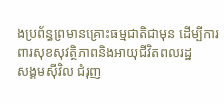ងប្រព័ន្ធព្រមានគ្រោះធម្មជាតិជាមុន ដើម្បីការពារសុខសុវត្ថិភាពនិងអាយុជីវិតពលរដ្ឋ
សង្គមស៊ីវិល ជំរុញ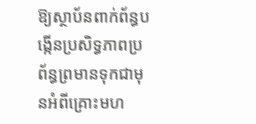ឱ្យស្ថាប័នពាក់ព័ន្ធបង្កើនប្រសិទ្ធភាពប្រព័ន្ធព្រមានទុកជាមុនអំពីគ្រោះមហ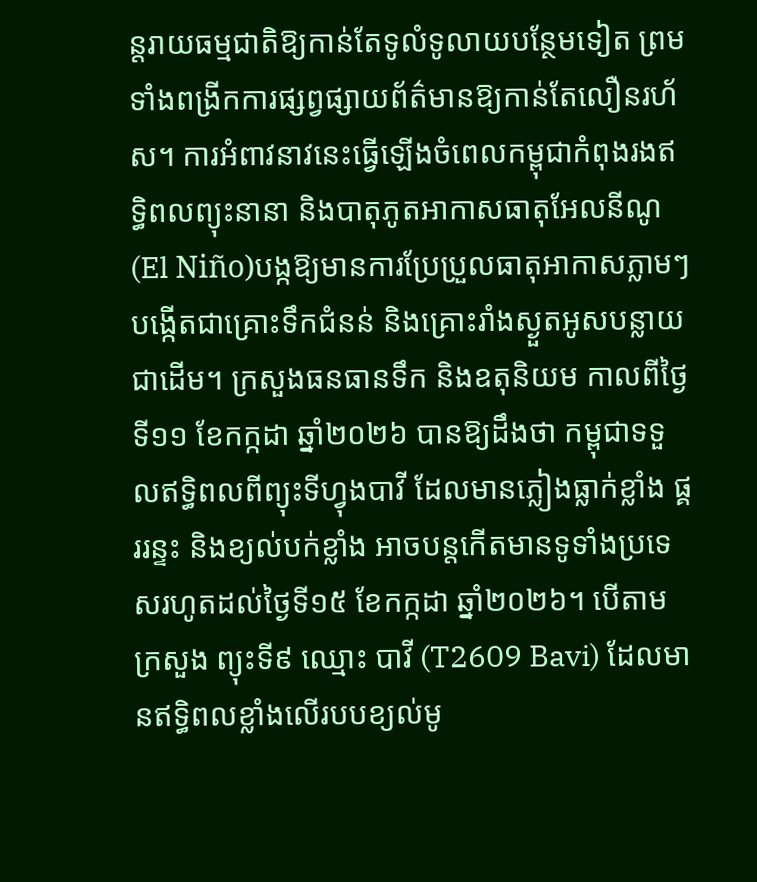ន្តរាយធម្មជាតិឱ្យកាន់តែទូលំទូលាយបន្ថែមទៀត ព្រមទាំងពង្រីកការផ្សព្វផ្សាយព័ត៌មានឱ្យកាន់តែលឿនរហ័ស។ ការអំពាវនាវនេះធ្វើឡើងចំពេលកម្ពុជាកំពុងរងឥទ្ធិពលព្យុះនានា និងបាតុភូតអាកាសធាតុអែលនីណូ (El Niño)បង្កឱ្យមានការប្រែប្រួលធាតុអាកាសភ្លាមៗ បង្កើតជាគ្រោះទឹកជំនន់ និងគ្រោះរាំងស្ងួតអូសបន្លាយជាដើម។ ក្រសួងធនធានទឹក និងឧតុនិយម កាលពីថ្ងៃទី១១ ខែកក្កដា ឆ្នាំ២០២៦ បានឱ្យដឹងថា កម្ពុជាទទួលឥទ្ធិពលពីព្យុះទីហ្វុងបាវី ដែលមានភ្លៀងធ្លាក់ខ្លាំង ផ្គររន្ទះ និងខ្យល់បក់ខ្លាំង អាចបន្តកើតមានទូទាំងប្រទេសរហូតដល់ថ្ងៃទី១៥ ខែកក្កដា ឆ្នាំ២០២៦។ បើតាមក្រសួង ព្យុះទី៩ ឈ្មោះ បាវី (T2609 Bavi) ដែលមានឥទ្ធិពលខ្លាំងលើរបបខ្យល់មូ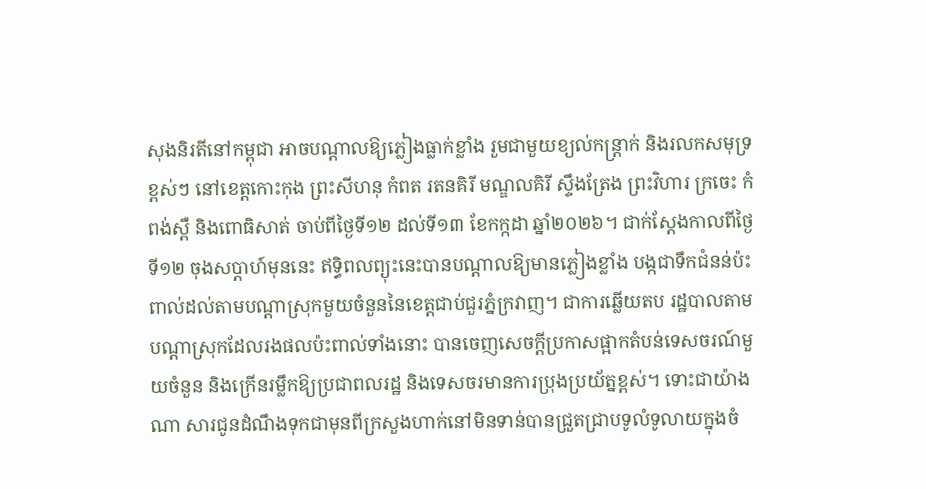សុងនិរតីនៅកម្ពុជា អាចបណ្តាលឱ្យភ្លៀងធ្លាក់ខ្លាំង រួមជាមួយខ្យល់កន្រ្តាក់ និងរលកសមុទ្រខ្ពស់ៗ នៅខេត្តកោះកុង ព្រះសីហនុ កំពត រតនគិរី មណ្ឌលគិរី ស្ទឹងត្រែង ព្រះវិហារ ក្រចេះ កំពង់ស្ពឺ និងពោធិសាត់ ចាប់ពីថ្ងៃទី១២ ដល់ទី១៣ ខែកក្កដា ឆ្នាំ២០២៦។ ជាក់ស្ដែងកាលពីថ្ងៃទី១២ ចុងសប្តាហ៍មុននេះ ឥទ្ធិពលព្យុះនេះបានបណ្ដាលឱ្យមានភ្លៀងខ្លាំង បង្កជាទឹកជំនន់ប៉ះពាល់ដល់តាមបណ្ដាស្រុកមួយចំនួននៃខេត្តជាប់ជួរភ្នំក្រវាញ។ ជាការឆ្លើយតប រដ្ឋបាលតាមបណ្ដាស្រុកដែលរងផលប៉ះពាល់ទាំងនោះ បានចេញសេចក្ដីប្រកាសផ្អាកតំបន់ទេសចរណ៍មួយចំនួន និងក្រើនរម្លឹកឱ្យប្រជាពលរដ្ឋ និងទេសចរមានការប្រុងប្រយ័ត្នខ្ពស់។ ទោះជាយ៉ាងណា សារជូនដំណឹងទុកជាមុនពីក្រសួងហាក់នៅមិនទាន់បានជ្រួតជ្រាបទូលំទូលាយក្នុងចំ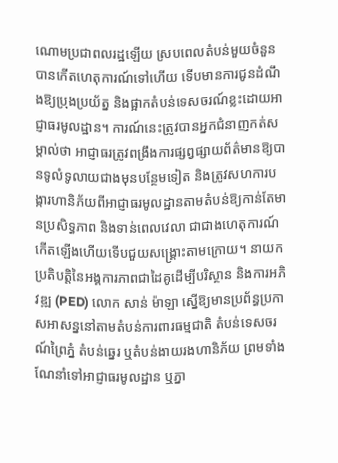ណោមប្រជាពលរដ្ឋឡើយ ស្របពេលតំបន់មួយចំនួនបានកើតហេតុការណ៍ទៅហើយ ទើបមានការជូនដំណឹងឱ្យប្រុងប្រយ័ត្ន និងផ្អាកតំបន់ទេសចរណ៍ខ្លះដោយអាជ្ញាធរមូលដ្ឋាន។ ការណ៍នេះត្រូវបានអ្នកជំនាញកត់សម្គាល់ថា អាជ្ញាធរត្រូវពង្រឹងការផ្សព្វផ្សាយព័ត៌មានឱ្យបានទូលំទូលាយជាងមុនបន្ថែមទៀត និងត្រូវសហការបង្ការហានិភ័យពីអាជ្ញាធរមូលដ្ឋានតាមតំបន់ឱ្យកាន់តែមានប្រសិទ្ធភាព និងទាន់ពេលវេលា ជាជាងហេតុការណ៍កើតឡើងហើយទើបជួយសង្គ្រោះតាមក្រោយ។ នាយកប្រតិបត្តិនៃអង្គការភាពជាដៃគូដើម្បីបរិស្ថាន និងការអភិវឌ្ឍ (PED) លោក សាន់ ម៉ាឡា ស្នើឱ្យមានប្រព័ន្ធប្រកាសអាសន្ននៅតាមតំបន់ការពារធម្មជាតិ តំបន់ទេសចរណ៍ព្រៃភ្នំ តំបន់ឆ្នេរ ឬតំបន់ងាយរងហានិភ័យ ព្រមទាំងណែនាំទៅអាជ្ញាធរមូលដ្ឋាន ឬភ្នា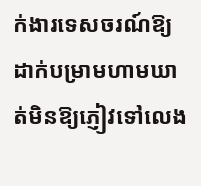ក់ងារទេសចរណ៍ឱ្យដាក់បម្រាមហាមឃាត់មិនឱ្យភ្ញៀវទៅលេង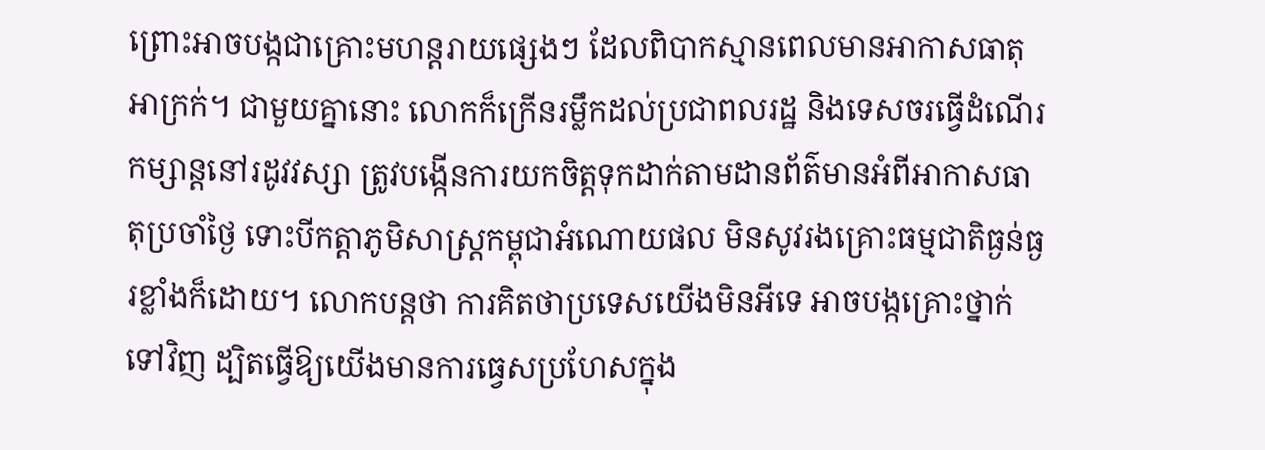ព្រោះអាចបង្កជាគ្រោះមហន្តរាយផ្សេងៗ ដែលពិបាកស្មានពេលមានអាកាសធាតុអាក្រក់។ ជាមួយគ្នានោះ លោកក៏ក្រើនរម្លឹកដល់ប្រជាពលរដ្ឋ និងទេសចរធ្វើដំណើរកម្សាន្តនៅរដូវវស្សា ត្រូវបង្កើនការយកចិត្តទុកដាក់តាមដានព័ត៌មានអំពីអាកាសធាតុប្រចាំថ្ងៃ ទោះបីកត្តាភូមិសាស្ត្រកម្ពុជាអំណោយផល មិនសូវរងគ្រោះធម្មជាតិធ្ងន់ធ្ងរខ្លាំងក៏ដោយ។ លោកបន្តថា ការគិតថាប្រទេសយើងមិនអីទេ អាចបង្កគ្រោះថ្នាក់ទៅវិញ ដ្បិតធ្វើឱ្យយើងមានការធ្វេសប្រហែសក្នុង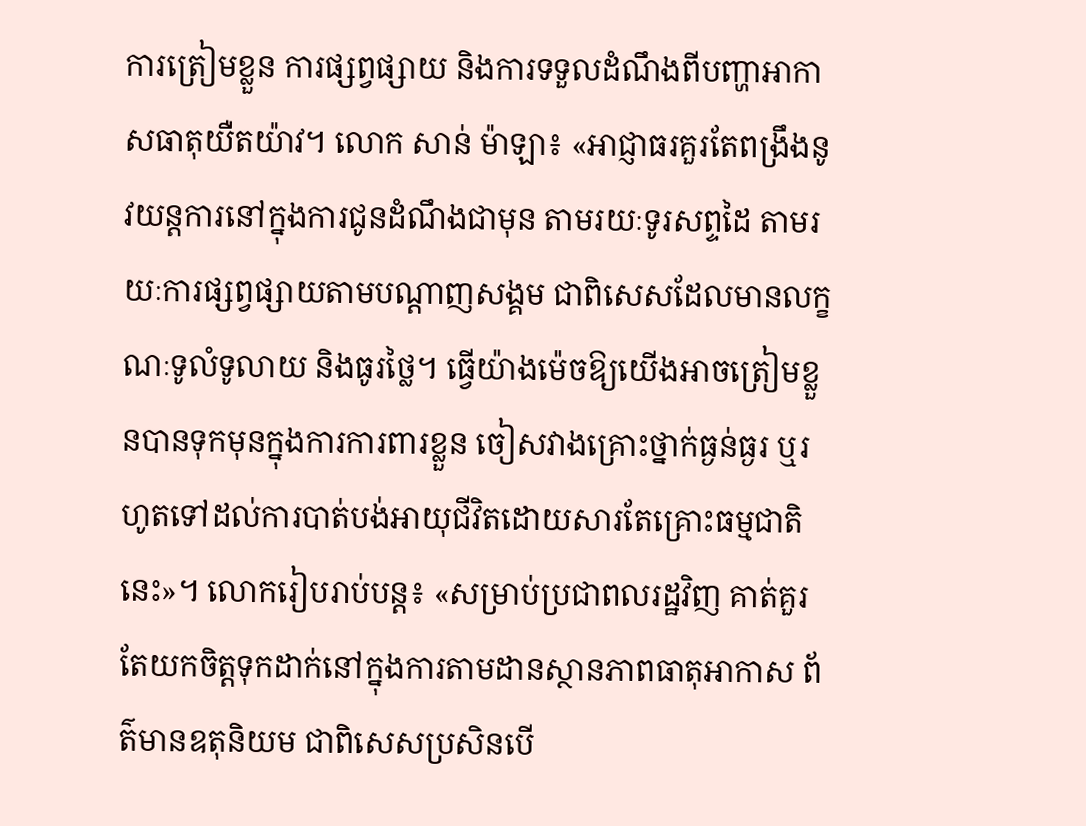ការត្រៀមខ្លួន ការផ្សព្វផ្សាយ និងការទទួលដំណឹងពីបញ្ហាអាកាសធាតុយឺតយ៉ាវ។ លោក សាន់ ម៉ាឡា៖ «អាជ្ញាធរគួរតែពង្រឹងនូវយន្តការនៅក្នុងការជូនដំណឹងជាមុន តាមរយៈទូរសព្ទដៃ តាមរយៈការផ្សព្វផ្សាយតាមបណ្តាញសង្គម ជាពិសេសដែលមានលក្ខណៈទូលំទូលាយ និងធូរថ្លៃ។ ធ្វើយ៉ាងម៉េចឱ្យយើងអាចត្រៀមខ្លួនបានទុកមុនក្នុងការការពារខ្លួន ចៀសវាងគ្រោះថ្នាក់ធ្ងន់ធ្ងរ ឬរហូតទៅដល់ការបាត់បង់អាយុជីវិតដោយសារតែគ្រោះធម្មជាតិនេះ»។ លោករៀបរាប់បន្ត៖ «សម្រាប់ប្រជាពលរដ្ឋវិញ គាត់គួរតែយកចិត្តទុកដាក់នៅក្នុងការតាមដានស្ថានភាពធាតុអាកាស ព័ត៌មានឧតុនិយម ជាពិសេសប្រសិនបើ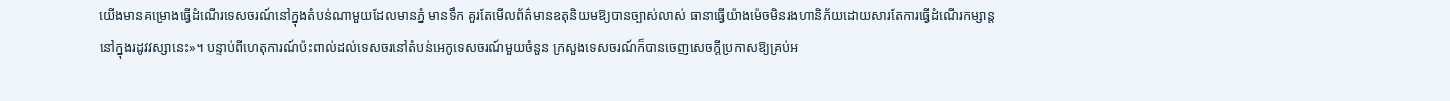យើងមានគម្រោងធ្វើដំណើរទេសចរណ៍នៅក្នុងតំបន់ណាមួយដែលមានភ្នំ មានទឹក គួរតែមើលព័ត៌មានឧតុនិយមឱ្យបានច្បាស់លាស់ ធានាធ្វើយ៉ាងម៉េចមិនរងហានិភ័យដោយសារតែការធ្វើដំណើរកម្សាន្តនៅក្នុងរដូវវស្សានេះ»។ បន្ទាប់ពីហេតុការណ៍ប៉ះពាល់ដល់ទេសចរនៅតំបន់អេកូទេសចរណ៍មួយចំនួន ក្រសួងទេសចរណ៍ក៏បានចេញសេចក្ដីប្រកាសឱ្យគ្រប់អ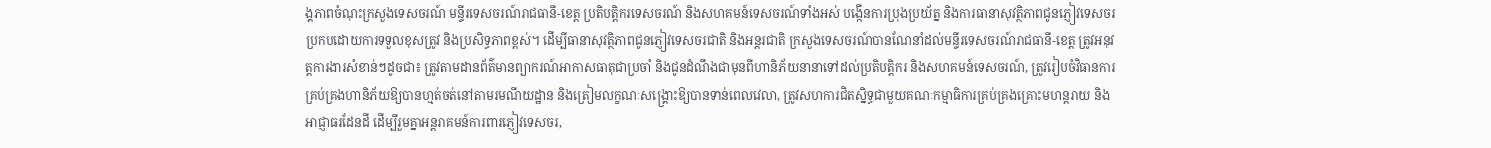ង្គភាពចំណុះក្រសួងទេសចរណ៍ មន្ទីរទេសចរណ៍រាជធានី-ខេត្ត ប្រតិបត្តិករទេសចរណ៍ និងសហគមន៍ទេសចរណ៍ទាំងអស់ បង្កើនការប្រុងប្រយ័ត្ន និងការធានាសុវត្ថិភាពជូនភ្ញៀវទេសចរប្រកបដោយការទទួលខុសត្រូវ និងប្រសិទ្ធភាពខ្ពស់។ ដើម្បីធានាសុវត្ថិភាពជូនភ្ញៀវទេសចរជាតិ និងអន្តរជាតិ ក្រសួងទេសចរណ៍បានណែនាំដល់មន្ទីរទេសចរណ៍រាជធានី-ខេត្ត ត្រូវអនុវត្តការងារសំខាន់ៗដូចជា៖ ត្រូវតាមដានព័ត៌មានព្យាករណ៍អាកាសធាតុជាប្រចាំ និងជូនដំណឹងជាមុនពីហានិភ័យនានាទៅដល់ប្រតិបត្តិករ និងសហគមន៍ទេសចរណ៍, ត្រូវរៀបចំវិធានការគ្រប់គ្រងហានិភ័យឱ្យបានហ្មត់ចត់នៅតាមរមណីយដ្ឋាន និងត្រៀមលក្ខណៈសង្គ្រោះឱ្យបានទាន់ពេលវេលា, ត្រូវសហការជិតស្និទ្ធជាមួយគណៈកម្មាធិការគ្រប់គ្រងគ្រោះមហន្តរាយ និងអាជ្ញាធរដែនដី ដើម្បីរួមគ្នាអន្តរាគមន៍ការពារភ្ញៀវទេសចរ,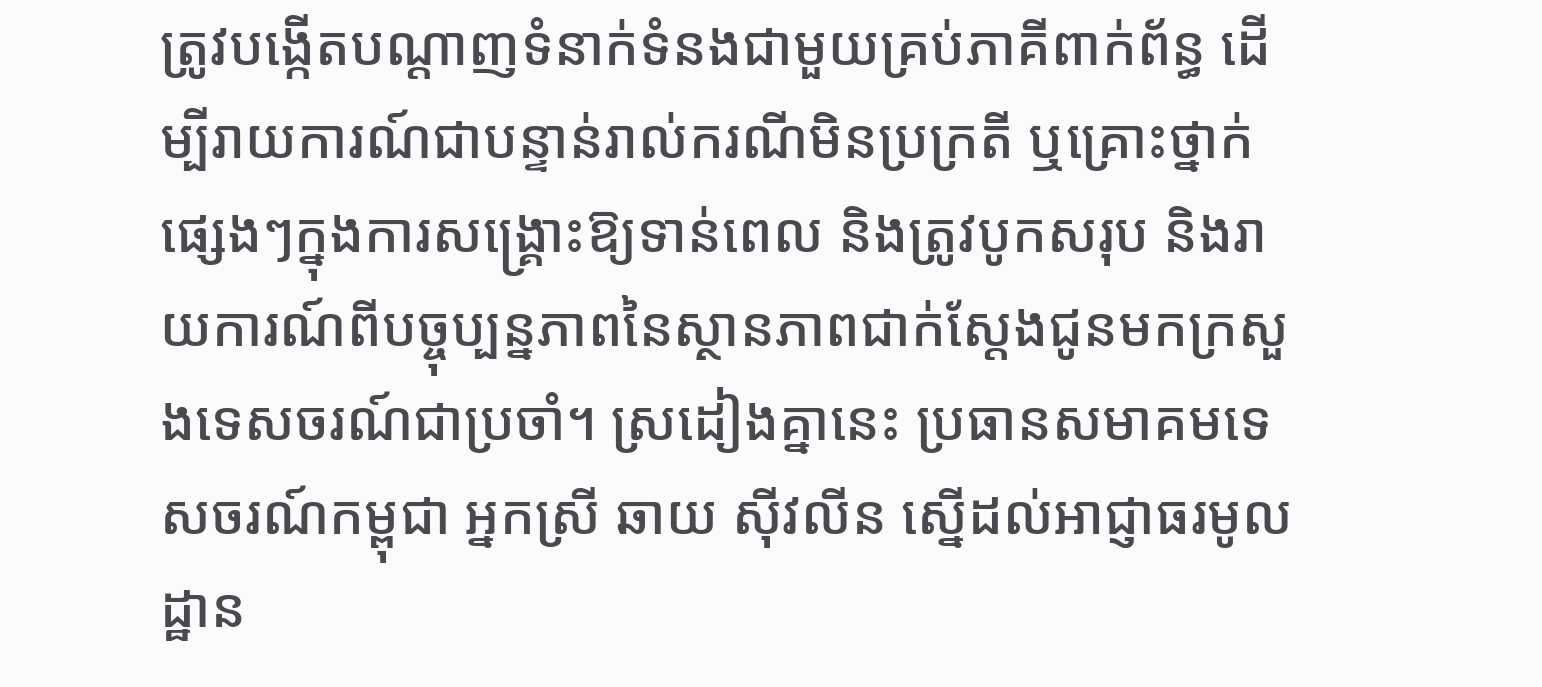ត្រូវបង្កើតបណ្តាញទំនាក់ទំនងជាមួយគ្រប់ភាគីពាក់ព័ន្ធ ដើម្បីរាយការណ៍ជាបន្ទាន់រាល់ករណីមិនប្រក្រតី ឬគ្រោះថ្នាក់ផ្សេងៗក្នុងការសង្គ្រោះឱ្យទាន់ពេល និងត្រូវបូកសរុប និងរាយការណ៍ពីបច្ចុប្បន្នភាពនៃស្ថានភាពជាក់ស្តែងជូនមកក្រសួងទេសចរណ៍ជាប្រចាំ។ ស្រដៀងគ្នានេះ ប្រធានសមាគមទេសចរណ៍កម្ពុជា អ្នកស្រី ឆាយ ស៊ីវលីន ស្នើដល់អាជ្ញាធរមូលដ្ឋាន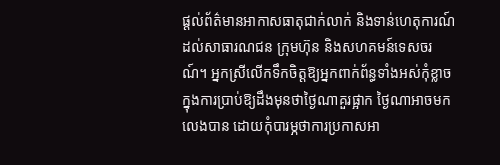ផ្តល់ព័ត៌មានអាកាសធាតុជាក់លាក់ និងទាន់ហេតុការណ៍ដល់សាធារណជន ក្រុមហ៊ុន និងសហគមន៍ទេសចរណ៍។ អ្នកស្រីលើកទឹកចិត្តឱ្យអ្នកពាក់ព័ន្ធទាំងអស់កុំខ្លាចក្នុងការប្រាប់ឱ្យដឹងមុនថាថ្ងៃណាគួរផ្អាក ថ្ងៃណាអាចមកលេងបាន ដោយកុំបារម្ភថាការប្រកាសអា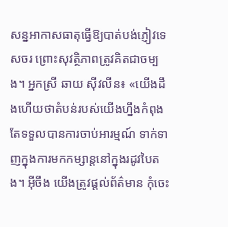សន្នអាកាសធាតុធ្វើឱ្យបាត់បង់ភ្ញៀវទេសចរ ព្រោះសុវត្ថិភាពត្រូវគិតជាចម្បង។ អ្នកស្រី ឆាយ ស៊ីវលីន៖ «យើងដឹងហើយថាតំបន់របស់យើងហ្នឹងកំពុងតែទទួលបានការចាប់អារម្មណ៍ ទាក់ទាញក្នុងការមកកម្សាន្តនៅក្នុងរដូវបៃតង។ អ៊ីចឹង យើងត្រូវផ្តល់ព័ត៌មាន កុំចេះ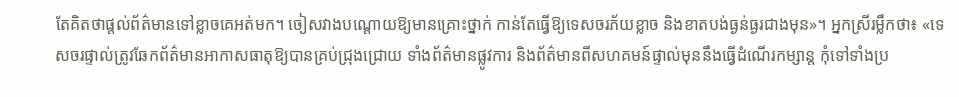តែគិតថាផ្តល់ព័ត៌មានទៅខ្លាចគេអត់មក។ ចៀសវាងបណ្តោយឱ្យមានគ្រោះថ្នាក់ កាន់តែធ្វើឱ្យទេសចរភ័យខ្លាច និងខាតបង់ធ្ងន់ធ្ងរជាងមុន»។ អ្នកស្រីរម្លឹកថា៖ «ទេសចរផ្ទាល់ត្រូវឆែកព័ត៌មានអាកាសធាតុឱ្យបានគ្រប់ជ្រុងជ្រោយ ទាំងព័ត៌មានផ្លូវការ និងព័ត៌មានពីសហគមន៍ផ្ទាល់មុននឹងធ្វើដំណើរកម្សាន្ត កុំទៅទាំងប្រ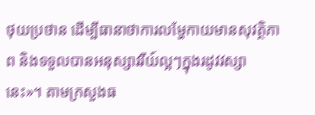ថុយប្រថាន ដើម្បីធានាថាការលម្ហែកាយមានសុវត្ថិភាព និងទទួលបានអនុស្សាវរីយ៍ល្អៗក្នុងរដូវវស្សានេះ»។ តាមក្រសួងធ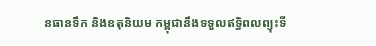នធានទឹក និងឧតុនិយម កម្ពុជានឹងទទួលឥទ្ធិពលព្យុះទី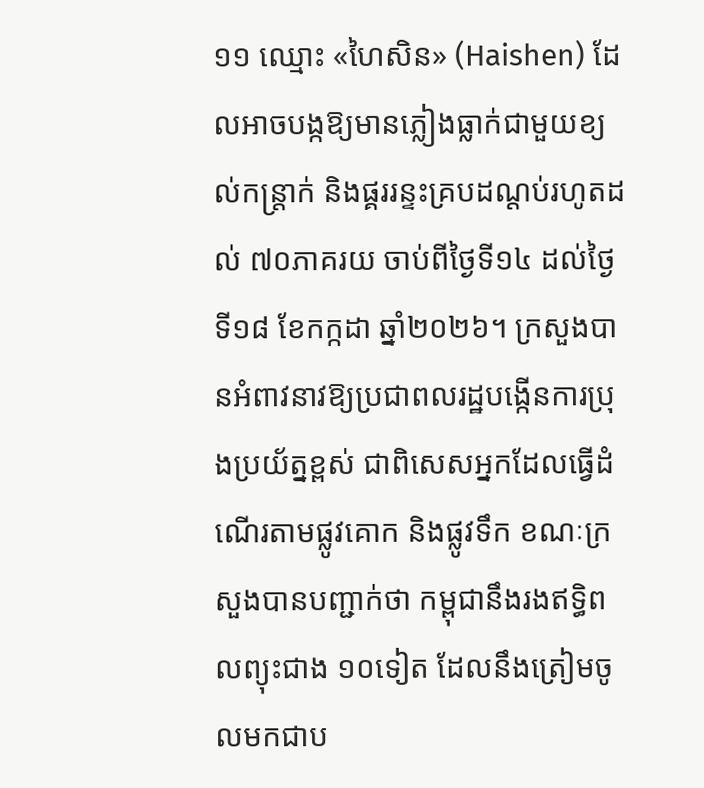១១ ឈ្មោះ «ហៃសិន» (Haishen) ដែលអាចបង្កឱ្យមានភ្លៀងធ្លាក់ជាមួយខ្យល់កន្ត្រាក់ និងផ្គររន្ទះគ្របដណ្តប់រហូតដល់ ៧០ភាគរយ ចាប់ពីថ្ងៃទី១៤ ដល់ថ្ងៃទី១៨ ខែកក្កដា ឆ្នាំ២០២៦។ ក្រសួងបានអំពាវនាវឱ្យប្រជាពលរដ្ឋបង្កើនការប្រុងប្រយ័ត្នខ្ពស់ ជាពិសេសអ្នកដែលធ្វើដំណើរតាមផ្លូវគោក និងផ្លូវទឹក ខណៈក្រសួងបានបញ្ជាក់ថា កម្ពុជានឹងរងឥទ្ធិពលព្យុះជាង ១០ទៀត ដែលនឹងត្រៀមចូលមកជាប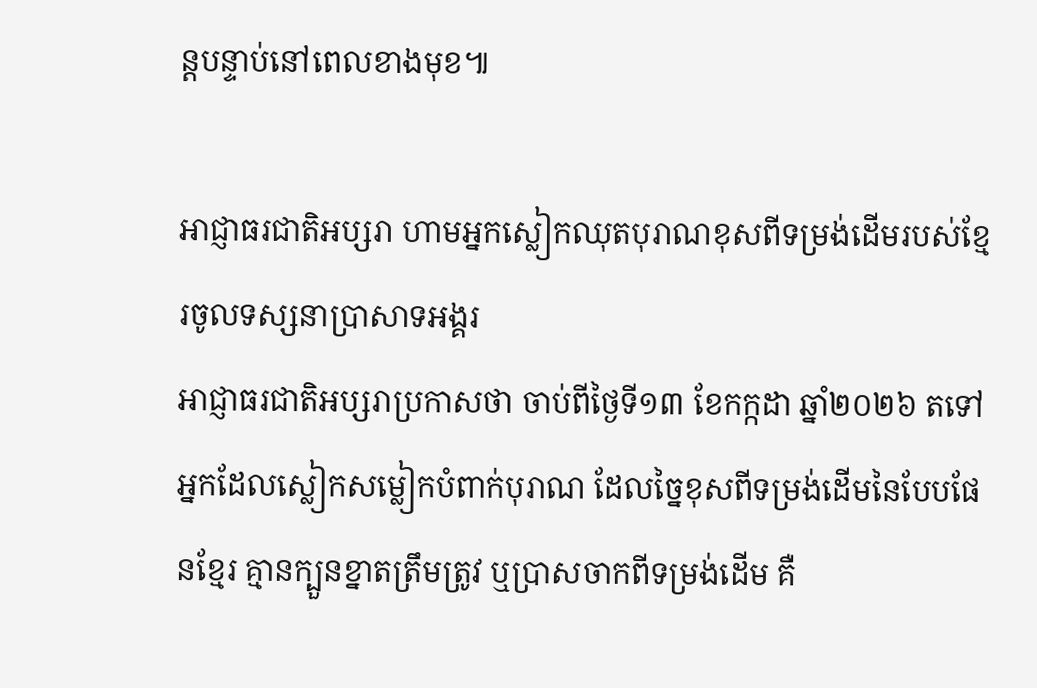ន្តបន្ទាប់នៅពេលខាងមុខ៕

អាជ្ញាធរជាតិអប្សរា ហាមអ្នកស្លៀកឈុតបុរាណខុសពីទម្រង់ដើមរបស់ខ្មែរចូលទស្សនាប្រាសាទអង្គរ
អាជ្ញាធរជាតិអប្សរាប្រកាសថា ចាប់ពីថ្ងៃទី១៣ ខែកក្កដា ឆ្នាំ២០២៦ តទៅ អ្នកដែលស្លៀកសម្លៀកបំពាក់បុរាណ ដែលច្នៃខុសពីទម្រង់ដើមនៃបែបផែនខ្មែរ គ្មានក្បួនខ្នាតត្រឹមត្រូវ ឬប្រាសចាកពីទម្រង់ដើម គឺ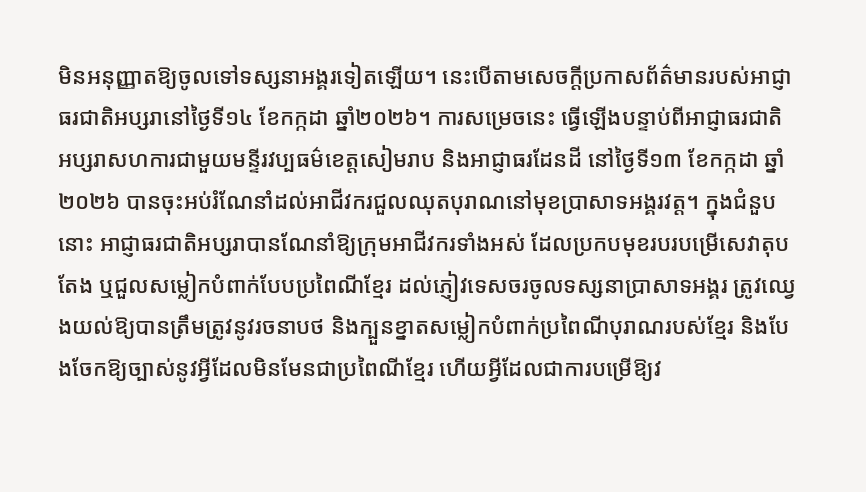មិនអនុញ្ញាតឱ្យចូលទៅទស្សនាអង្គរទៀតឡើយ។ នេះបើតាមសេចក្ដីប្រកាសព័ត៌មានរបស់អាជ្ញាធរជាតិអប្សរានៅថ្ងៃទី១៤ ខែកក្កដា ឆ្នាំ២០២៦។ ការសម្រេចនេះ ធ្វើឡើងបន្ទាប់ពីអាជ្ញាធរជាតិអប្សរាសហការជាមួយមន្ទីរវប្បធម៌ខេត្តសៀមរាប និងអាជ្ញាធរដែនដី នៅថ្ងៃទី១៣ ខែកក្កដា ឆ្នាំ២០២៦ បានចុះអប់រំណែនាំដល់អាជីវករជួលឈុតបុរាណនៅមុខប្រាសាទអង្គរវត្ត។ ក្នុងជំនួបនោះ អាជ្ញាធរជាតិអប្សរាបានណែនាំឱ្យក្រុមអាជីវករទាំងអស់ ដែលប្រកបមុខរបរបម្រើសេវាតុបតែង ឬជួលសម្លៀកបំពាក់បែបប្រពៃណីខ្មែរ ដល់ភ្ញៀវទេសចរចូលទស្សនាប្រាសាទអង្គរ ត្រូវឈ្វេងយល់ឱ្យបានត្រឹមត្រូវនូវរចនាបថ និងក្បួនខ្នាតសម្លៀកបំពាក់ប្រពៃណីបុរាណរបស់ខ្មែរ និងបែងចែកឱ្យច្បាស់នូវអ្វីដែលមិនមែនជាប្រពៃណីខ្មែរ ហើយអ្វីដែលជាការបម្រើឱ្យវ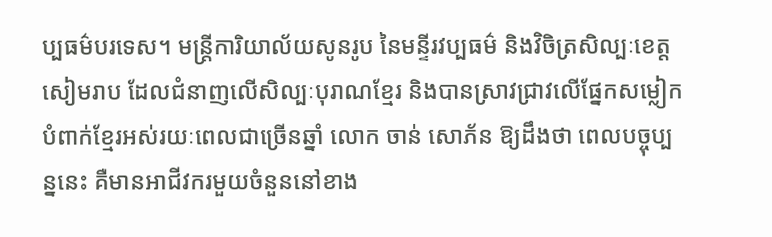ប្បធម៌បរទេស។ មន្ត្រីការិយាល័យសូនរូប នៃមន្ទីរវប្បធម៌ និងវិចិត្រសិល្បៈខេត្តសៀមរាប ដែលជំនាញលើសិល្បៈបុរាណខ្មែរ និងបានស្រាវជ្រាវលើផ្នែកសម្លៀកបំពាក់ខ្មែរអស់រយៈពេលជាច្រើនឆ្នាំ លោក ចាន់ សោភ័ន ឱ្យដឹងថា ពេលបច្ចុប្បន្ននេះ គឺមានអាជីវករមួយចំនួននៅខាង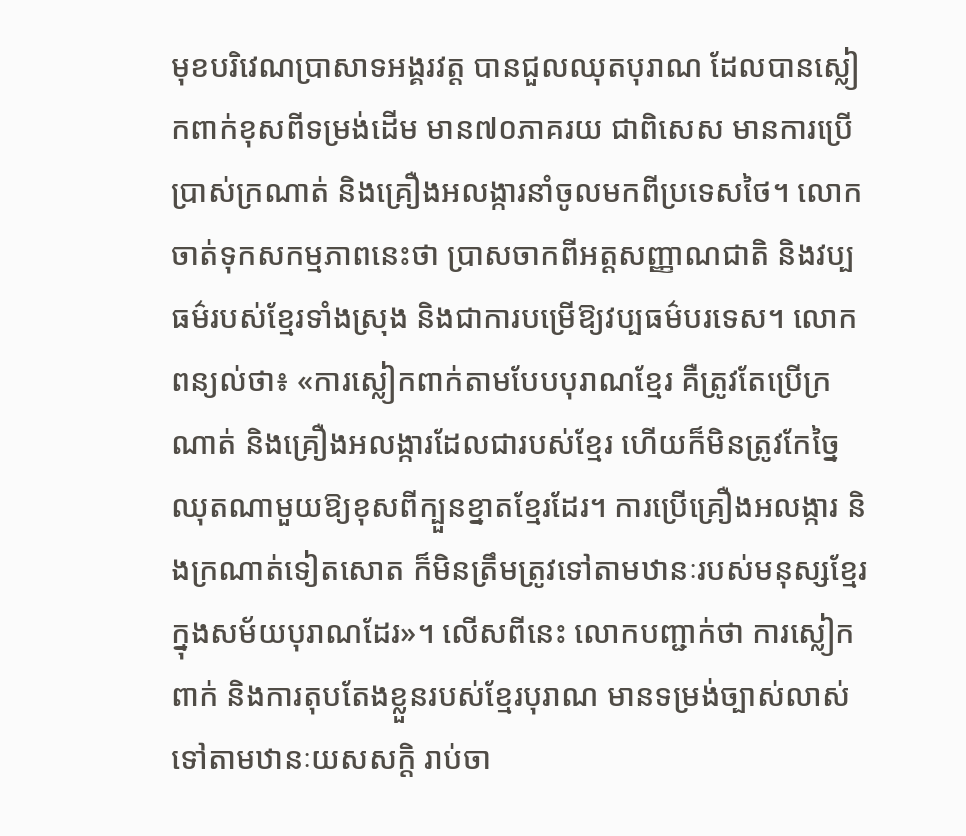មុខបរិវេណប្រាសាទអង្គរវត្ត បានជួលឈុតបុរាណ ដែលបានស្លៀកពាក់ខុសពីទម្រង់ដើម មាន៧០ភាគរយ ជាពិសេស មានការប្រើប្រាស់ក្រណាត់ និងគ្រឿងអលង្ការនាំចូលមកពីប្រទេសថៃ។ លោកចាត់ទុកសកម្មភាពនេះថា ប្រាសចាកពីអត្តសញ្ញាណជាតិ និងវប្បធម៌របស់ខ្មែរទាំងស្រុង និងជាការបម្រើឱ្យវប្បធម៌បរទេស។ លោកពន្យល់ថា៖ «ការស្លៀកពាក់តាមបែបបុរាណខ្មែរ គឺត្រូវតែប្រើក្រណាត់ និងគ្រឿងអលង្ការដែលជារបស់ខ្មែរ ហើយក៏មិនត្រូវកែច្នៃឈុតណាមួយឱ្យខុសពីក្បួនខ្នាតខ្មែរដែរ។ ការប្រើគ្រឿងអលង្ការ និងក្រណាត់ទៀតសោត ក៏មិនត្រឹមត្រូវទៅតាមឋានៈរបស់មនុស្សខ្មែរក្នុងសម័យបុរាណដែរ»។ លើសពីនេះ លោកបញ្ជាក់ថា ការស្លៀកពាក់ និងការតុបតែងខ្លួនរបស់ខ្មែរបុរាណ មានទម្រង់ច្បាស់លាស់ទៅតាមឋានៈយសសក្ដិ រាប់ចា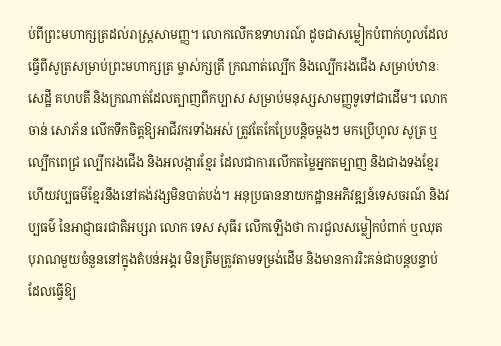ប់ពីព្រះមហាក្សត្រដល់រាស្រ្តសាមញ្ញ។ លោកលើកឧទាហរណ៍ ដូចជាសម្លៀកបំពាក់ហូលដែលធ្វើពីសូត្រសម្រាប់ព្រះមហាក្សត្រ ម្ចាស់ក្សត្រី ក្រណាត់ល្បើក និងល្បើករងជើង សម្រាប់ឋានៈសេដ្ឋី គហបតី និងក្រណាត់ដែលត្បាញពីកប្បាស សម្រាប់មនុស្សសាមញ្ញទូទៅជាដើម។ លោក ចាន់ សោភ័ន លើកទឹកចិត្តឱ្យអាជីវករទាំងអស់ ត្រូវតែកែប្រែបន្តិចម្តងៗ មកប្រើហូល សូត្រ ឬល្បើកពេជ្រ ល្បើករងជើង និងអលង្ការខ្មែរ ដែលជាការលើកតម្លៃអ្នកតម្បាញ និងជាងទងខ្មែរ ហើយវប្បធម៌ខ្មែរនឹងនៅគង់វង្សមិនបាត់បង់។ អនុប្រធាននាយកដ្ឋានអភិវឌ្ឍន៍ទេសចរណ៍ និងវប្បធម៌ នៃអាជ្ញាធរជាតិអប្សរា លោក ទេស សុធីរ លើកឡើងថា ការជួលសម្លៀកបំពាក់ ឬឈុតបុរាណមួយចំនួននៅក្នុងតំបន់អង្គរ មិនត្រឹមត្រូវតាមទម្រង់ដើម និងមានការរិះគន់ជាបន្តបន្ទាប់ដែលធ្វើឱ្យ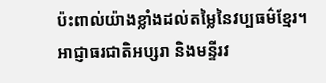ប៉ះពាល់យ៉ាងខ្លាំងដល់តម្លៃនៃវប្បធម៌ខ្មែរ។ អាជ្ញាធរជាតិអប្សរា និងមន្ទីរវ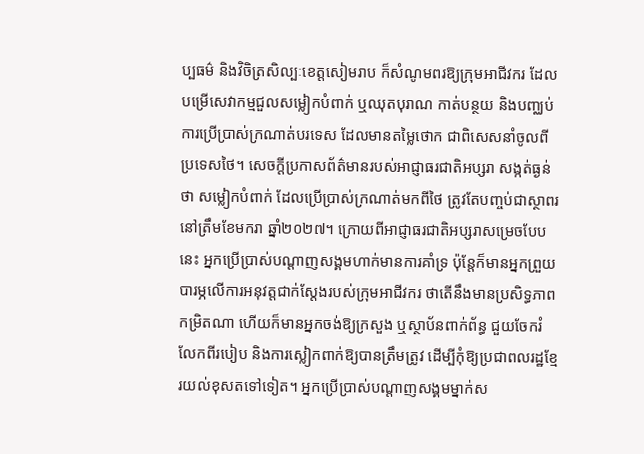ប្បធម៌ និងវិចិត្រសិល្បៈខេត្តសៀមរាប ក៏សំណូមពរឱ្យក្រុមអាជីវករ ដែលបម្រើសេវាកម្មជួលសម្លៀកបំពាក់ ឬឈុតបុរាណ កាត់បន្ថយ និងបញ្ឈប់ការប្រើប្រាស់ក្រណាត់បរទេស ដែលមានតម្លៃថោក ជាពិសេសនាំចូលពីប្រទេសថៃ។ សេចក្ដីប្រកាសព័ត៌មានរបស់អាជ្ញាធរជាតិអប្សរា សង្កត់ធ្ងន់ថា សម្លៀកបំពាក់ ដែលប្រើប្រាស់ក្រណាត់មកពីថៃ ត្រូវតែបញ្ចប់ជាស្ថាពរនៅត្រឹមខែមករា ឆ្នាំ២០២៧។ ក្រោយពីអាជ្ញាធរជាតិអប្សរាសម្រេចបែបនេះ អ្នកប្រើប្រាស់បណ្ដាញសង្គមហាក់មានការគាំទ្រ ប៉ុន្តែក៏មានអ្នកព្រួយបារម្ភលើការអនុវត្តជាក់ស្ដែងរបស់ក្រុមអាជីវករ ថាតើនឹងមានប្រសិទ្ធភាពកម្រិតណា ហើយក៏មានអ្នកចង់ឱ្យក្រសួង ឬស្ថាប័នពាក់ព័ន្ធ ជួយចែករំលែកពីរបៀប និងការស្លៀកពាក់ឱ្យបានត្រឹមត្រូវ ដើម្បីកុំឱ្យប្រជាពលរដ្ឋខ្មែរយល់ខុសតទៅទៀត។ អ្នកប្រើប្រាស់បណ្ដាញសង្គមម្នាក់ស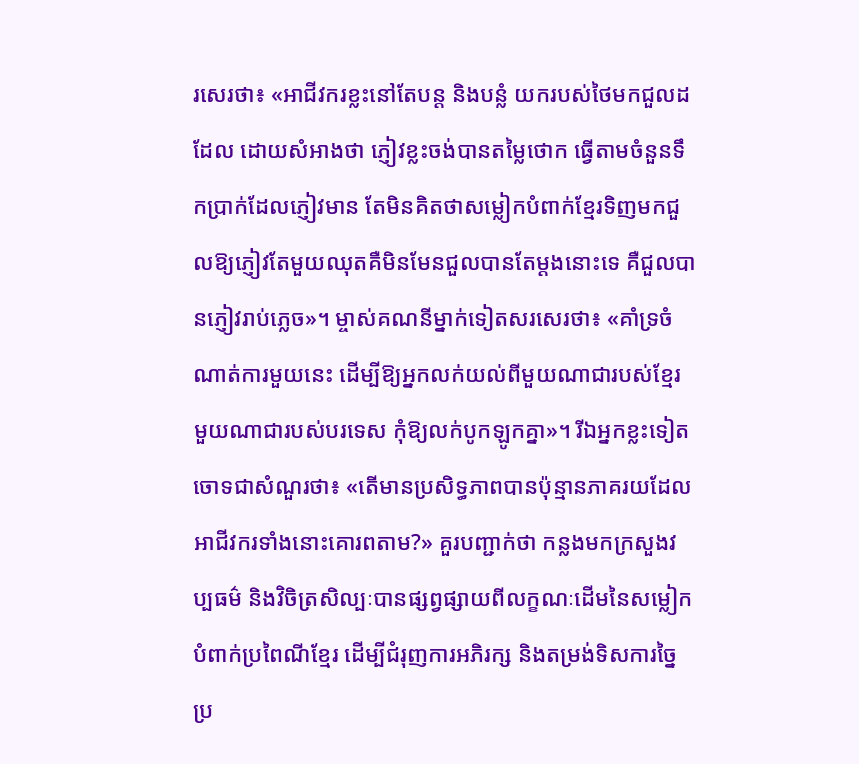រសេរថា៖ «អាជីវករខ្លះនៅតែបន្ត និងបន្លំ យករបស់ថៃមកជួលដដែល ដោយសំអាងថា ភ្ញៀវខ្លះចង់បានតម្លៃថោក ធ្វើតាមចំនួនទឹកប្រាក់ដែលភ្ញៀវមាន តែមិនគិតថាសម្លៀកបំពាក់ខ្មែរទិញមកជួលឱ្យភ្ញៀវតែមួយឈុតគឺមិនមែនជួលបានតែម្ដងនោះទេ គឺជួលបានភ្ញៀវរាប់ភ្លេច»។ ម្ចាស់គណនីម្នាក់ទៀតសរសេរថា៖ «គាំទ្រចំណាត់ការមួយនេះ ដើម្បីឱ្យអ្នកលក់យល់ពីមួយណាជារបស់ខ្មែរ មួយណាជារបស់បរទេស កុំឱ្យលក់បូកឡូកគ្នា»។ រីឯអ្នកខ្លះទៀតចោទជាសំណួរថា៖ «តើមានប្រសិទ្ធភាពបានប៉ុន្មានភាគរយដែលអាជីវករទាំងនោះគោរពតាម?» គួរបញ្ជាក់ថា កន្លងមកក្រសួងវប្បធម៌ និងវិចិត្រសិល្បៈបានផ្សព្វផ្សាយពីលក្ខណៈដើមនៃសម្លៀកបំពាក់ប្រពៃណីខ្មែរ ដើម្បីជំរុញការអភិរក្ស និងតម្រង់ទិសការច្នៃប្រ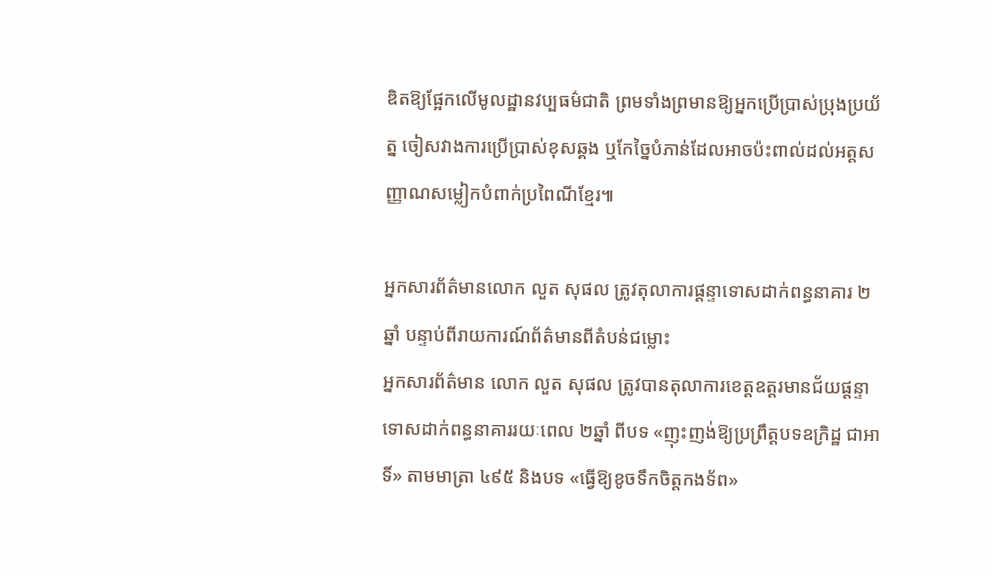ឌិតឱ្យផ្អែកលើមូលដ្ឋានវប្បធម៌ជាតិ ព្រមទាំងព្រមានឱ្យអ្នកប្រើប្រាស់ប្រុងប្រយ័ត្ន ចៀសវាងការប្រើប្រាស់ខុសឆ្គង ឬកែច្នៃបំភាន់ដែលអាចប៉ះពាល់ដល់អត្តសញ្ញាណសម្លៀកបំពាក់ប្រពៃណីខ្មែរ៕

អ្នកសារព័ត៌មានលោក លួត សុផល ត្រូវតុលាការផ្តន្ទាទោសដាក់ពន្ធនាគារ ២ឆ្នាំ បន្ទាប់ពីរាយការណ៍ព័ត៌មានពីតំបន់ជម្លោះ
អ្នកសារព័ត៌មាន លោក លួត សុផល ត្រូវបានតុលាការខេត្តឧត្តរមានជ័យផ្តន្ទាទោសដាក់ពន្ធនាគាររយៈពេល ២ឆ្នាំ ពីបទ «ញុះញង់ឱ្យប្រព្រឹត្តបទឧក្រិដ្ឋ ជាអាទិ៍» តាមមាត្រា ៤៩៥ និងបទ «ធ្វើឱ្យខូចទឹកចិត្តកងទ័ព»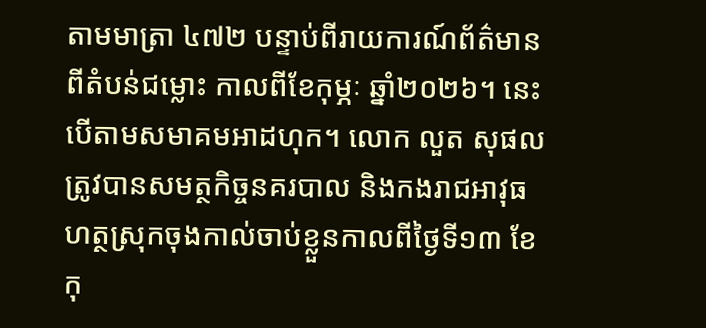តាមមាត្រា ៤៧២ បន្ទាប់ពីរាយការណ៍ព័ត៌មានពីតំបន់ជម្លោះ កាលពីខែកុម្ភៈ ឆ្នាំ២០២៦។ នេះបើតាមសមាគមអាដហុក។ លោក លួត សុផល ត្រូវបានសមត្ថកិច្ចនគរបាល និងកងរាជអាវុធហត្ថស្រុកចុងកាល់ចាប់ខ្លួនកាលពីថ្ងៃទី១៣ ខែកុ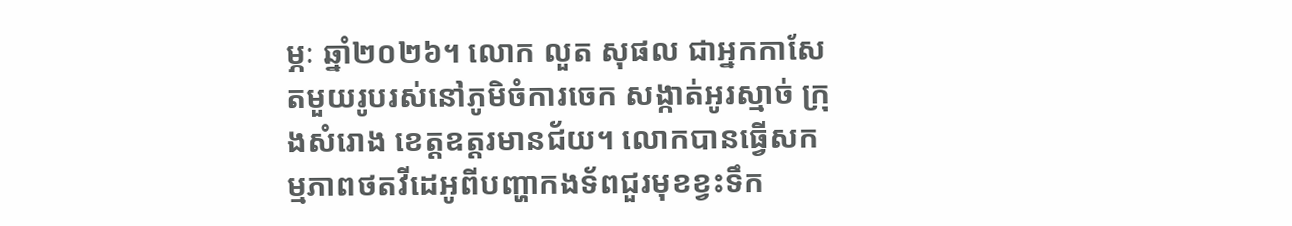ម្ភៈ ឆ្នាំ២០២៦។ លោក លួត សុផល ជាអ្នកកាសែតមួយរូបរស់នៅភូមិចំការចេក សង្កាត់អូរស្មាច់ ក្រុងសំរោង ខេត្តឧត្តរមានជ័យ។ លោកបានធ្វើសកម្មភាពថតវីដេអូពីបញ្ហាកងទ័ពជួរមុខខ្វះទឹក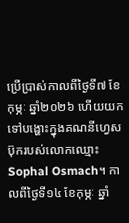ប្រើប្រាស់កាលពីថ្ងៃទី៧ ខែកុម្ភៈ ឆ្នាំ២០២៦ ហើយយកទៅបង្ហោះក្នុងគណនីហ្វេសប៊ុករបស់លោកឈ្មោះ Sophal Osmach។ កាលពីថ្ងៃទី១៤ ខែកុម្ភៈ ឆ្នាំ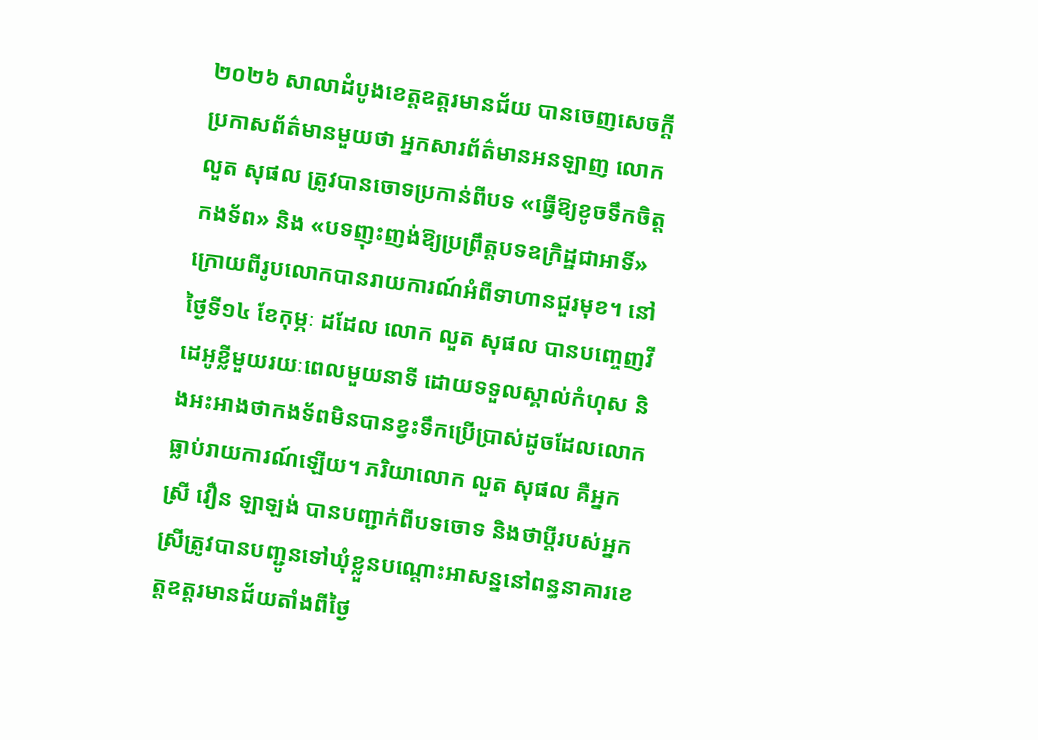២០២៦ សាលាដំបូងខេត្តឧត្តរមានជ័យ បានចេញសេចក្តីប្រកាសព័ត៌មានមួយថា អ្នកសារព័ត៌មានអនឡាញ លោក លួត សុផល ត្រូវបានចោទប្រកាន់ពីបទ «ធ្វើឱ្យខូចទឹកចិត្តកងទ័ព» និង «បទញុះញង់ឱ្យប្រព្រឹត្តបទឧក្រិដ្ឋជាអាទិ៍» ក្រោយពីរូបលោកបានរាយការណ៍អំពីទាហានជួរមុខ។ នៅថ្ងៃទី១៤ ខែកុម្ភៈ ដដែល លោក លួត សុផល បានបញ្ចេញវីដេអូខ្លីមួយរយៈពេលមួយនាទី ដោយទទួលស្គាល់កំហុស និងអះអាងថាកងទ័ពមិនបានខ្វះទឹកប្រើប្រាស់ដូចដែលលោកធ្លាប់រាយការណ៍ឡើយ។ ភរិយាលោក លួត សុផល គឺអ្នកស្រី វឿន ឡាឡង់ បានបញ្ជាក់ពីបទចោទ និងថាប្ដីរបស់អ្នកស្រីត្រូវបានបញ្ជូនទៅឃុំខ្លួនបណ្ដោះអាសន្ននៅពន្ធនាគារខេត្តឧត្តរមានជ័យតាំងពីថ្ងៃ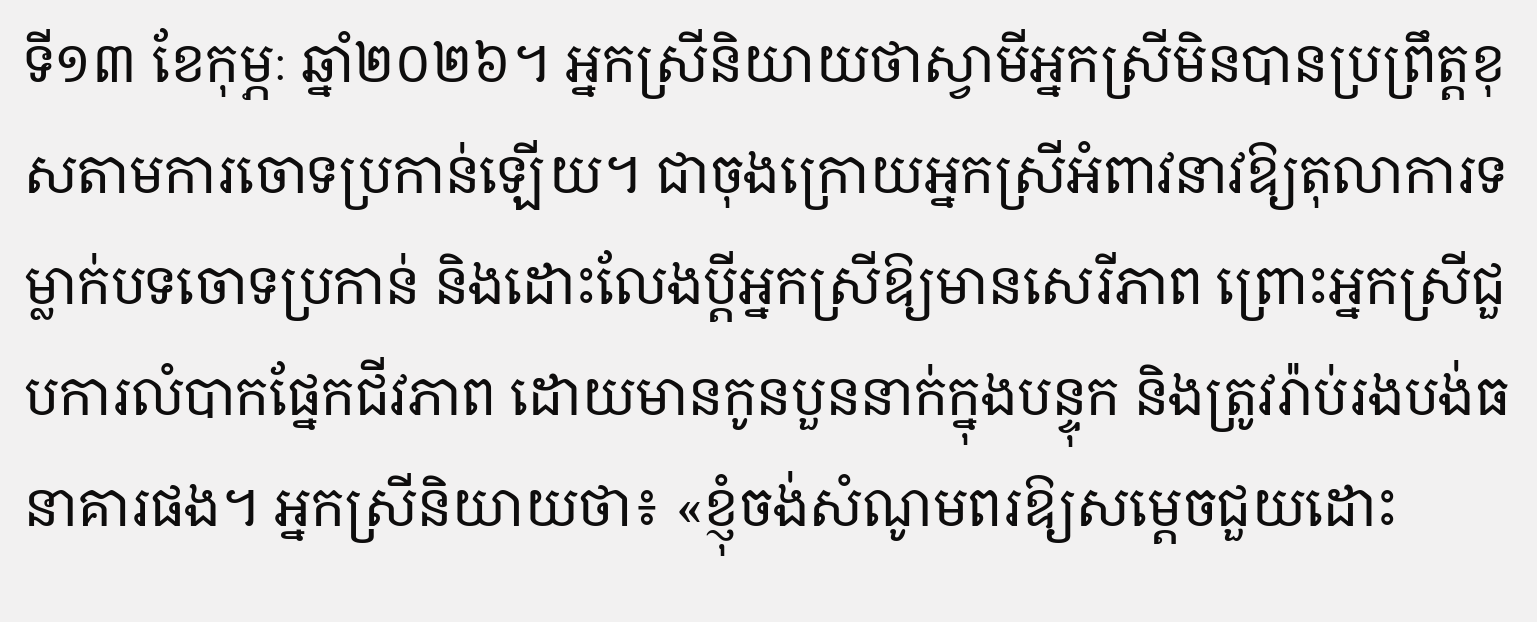ទី១៣ ខែកុម្ភៈ ឆ្នាំ២០២៦។ អ្នកស្រីនិយាយថាស្វាមីអ្នកស្រីមិនបានប្រព្រឹត្តខុសតាមការចោទប្រកាន់ឡើយ។ ជាចុងក្រោយអ្នកស្រីអំពាវនាវឱ្យតុលាការទម្លាក់បទចោទប្រកាន់ និងដោះលែងប្ដីអ្នកស្រីឱ្យមានសេរីភាព ព្រោះអ្នកស្រីជួបការលំបាកផ្នែកជីវភាព ដោយមានកូនបួននាក់ក្នុងបន្ទុក និងត្រូវរ៉ាប់រងបង់ធនាគារផង។ អ្នកស្រីនិយាយថា៖ «ខ្ញុំចង់សំណូមពរឱ្យសម្ដេចជួយដោះ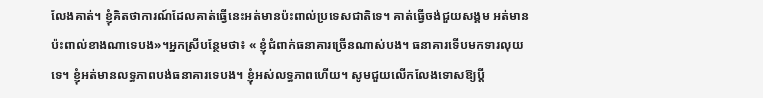លែងគាត់។ ខ្ញុំគិតថាការណ៍ដែលគាត់ធ្វើនេះអត់មានប៉ះពាល់ប្រទេសជាតិទេ។ គាត់ធ្វើចង់ជួយសង្គម អត់មានប៉ះពាល់ខាងណាទេបង»។អ្នកស្រីបន្ថែមថា៖ « ខ្ញុំជំពាក់ធនាគារច្រើនណាស់បង។ ធនាគារទើបមកទារលុយទេ។ ខ្ញុំអត់មានលទ្ធភាពបង់ធនាគារទេបង។ ខ្ញុំអស់លទ្ធភាពហើយ។ សូមជួយលើកលែងទោសឱ្យប្ដី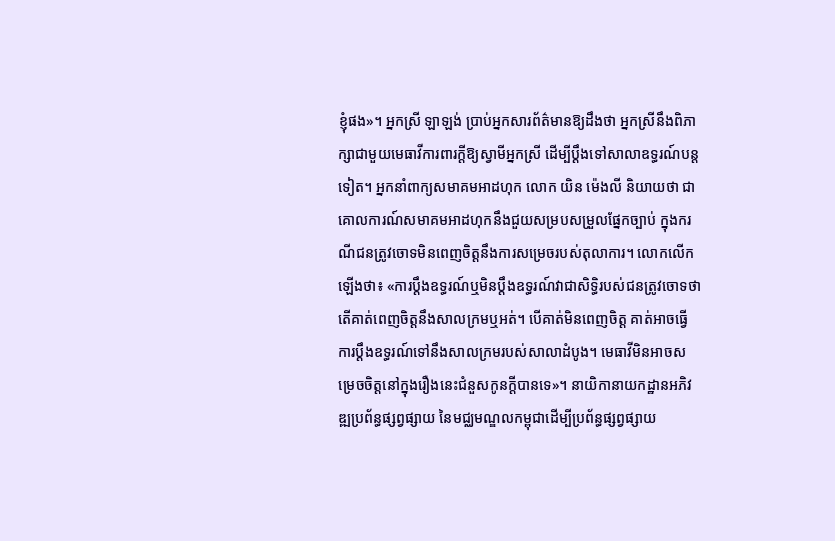ខ្ញុំផង»។ អ្នកស្រី ឡាឡង់ ប្រាប់អ្នកសារព័ត៌មានឱ្យដឹងថា អ្នកស្រីនឹងពិភាក្សាជាមួយមេធាវីការពារក្ដីឱ្យស្វាមីអ្នកស្រី ដើម្បីប្ដឹងទៅសាលាឧទ្ធរណ៍បន្តទៀត។ អ្នកនាំពាក្យសមាគមអាដហុក លោក យិន ម៉េងលី និយាយថា ជាគោលការណ៍សមាគមអាដហុកនឹងជួយសម្របសម្រួលផ្នែកច្បាប់ ក្នុងករណីជនត្រូវចោទមិនពេញចិត្តនឹងការសម្រេចរបស់តុលាការ។ លោកលើកឡើងថា៖ «ការប្ដឹងឧទ្ធរណ៍ឬមិនប្ដឹងឧទ្ធរណ៍វាជាសិទ្ធិរបស់ជនត្រូវចោទថាតើគាត់ពេញចិត្តនឹងសាលក្រមឬអត់។ បើគាត់មិនពេញចិត្ត គាត់អាចធ្វើការប្ដឹងឧទ្ធរណ៍ទៅនឹងសាលក្រមរបស់សាលាដំបូង។ មេធាវីមិនអាចសម្រេចចិត្តនៅក្នុងរឿងនេះជំនួសកូនក្ដីបានទេ»។ នាយិកានាយកដ្ឋានអភិវឌ្ឍប្រព័ន្ធផ្សព្វផ្សាយ នៃមជ្ឈមណ្ឌលកម្ពុជាដើម្បីប្រព័ន្ធផ្សព្វផ្សាយ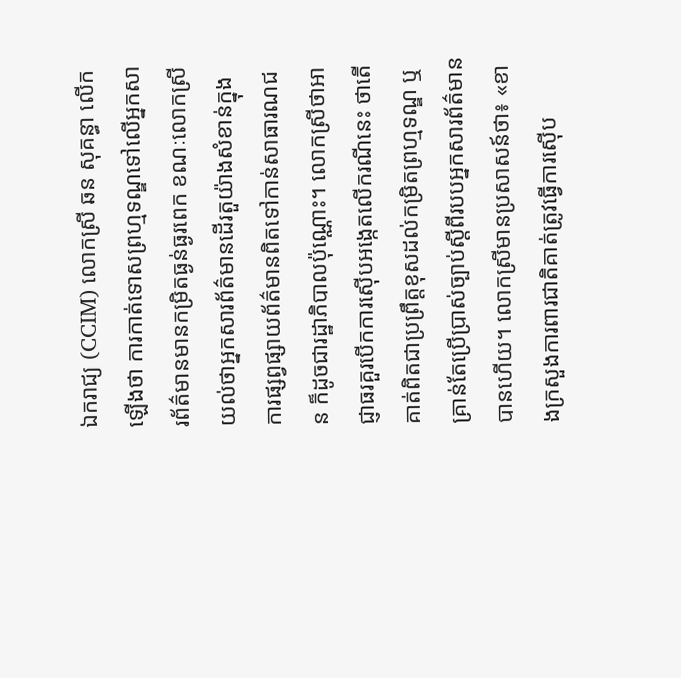ឯករាជ្យ (CCIM) លោកស្រី ឆន សុគន្ធា លើកឡើងថា ការកាត់ទោសព្រហ្មទណ្ឌទៅលើអ្នកសារព័ត៌មានមានកម្រិតធ្ងន់ធ្ងរពេក ខណៈលោកស្រីយល់ថាអ្នកសារព័ត៌មានដើរតួយ៉ាងសំខាន់ក្នុងការផ្សព្វផ្សាយព័ត៌មានពិតទៅកាន់សាធារណជន ក៏ដូចជារដ្ឋាភិបាលប៉ុណ្ណោះ។ លោកស្រីថាអាជ្ញាធរគួរបើកការស៊ើបអង្កេតលើករណីនេះ ថាតើគាត់ពិតជាប្រព្រឹត្តខុសដល់កម្រិតព្រហ្មទណ្ឌ ឬគ្រាន់តែប្រើប្រាស់ច្បាប់ស្ដីពីរបបអ្នកសារព័ត៌មានបានហើយ។ លោកស្រីមានប្រសាសន៍ថា៖ «ខាងក្រសួងការពារជាតិគាត់ត្រូវធ្វើការស៊ើប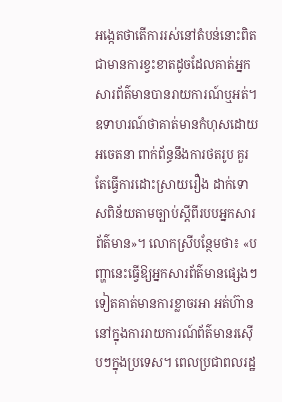អង្កេតថាតើការរស់នៅតំបន់នោះពិតជាមានការខ្វះខាតដូចដែលគាត់អ្នកសារព័ត៌មានបានរាយការណ៍ឬអត់។ ឧទាហរណ៍ថាគាត់មានកំហុសដោយអចេតនា ពាក់ព័ន្ធនឹងការថតរូប គួរតែធ្វើការដោះស្រាយរឿង ដាក់ទោសពិន័យតាមច្បាប់ស្ដីពីរបបអ្នកសារព័ត៌មាន»។ លោកស្រីបន្ថែមថា៖ «បញ្ហានេះធ្វើឱ្យអ្នកសារព័ត៌មានផ្សេងៗទៀតគាត់មានការខ្លាចរអា អត់ហ៊ាននៅក្នុងការរាយការណ៍ព័ត៌មានរស៊ើបៗក្នុងប្រទេស។ ពេលប្រជាពលរដ្ឋ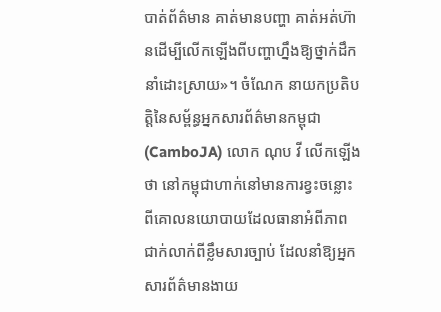បាត់ព័ត៌មាន គាត់មានបញ្ហា គាត់អត់ហ៊ានដើម្បីលើកឡើងពីបញ្ហាហ្នឹងឱ្យថ្នាក់ដឹកនាំដោះស្រាយ»។ ចំណែក នាយកប្រតិបត្តិនៃសម្ព័ន្ធអ្នកសារព័ត៌មានកម្ពុជា (CamboJA) លោក ណុប វី លើកឡើងថា នៅកម្ពុជាហាក់នៅមានការខ្វះចន្លោះពីគោលនយោបាយដែលធានាអំពីភាពជាក់លាក់ពីខ្លឹមសារច្បាប់ ដែលនាំឱ្យអ្នកសារព័ត៌មានងាយ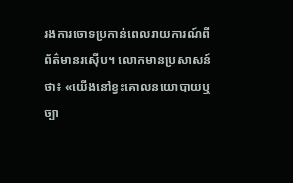រងការចោទប្រកាន់ពេលរាយការណ៍ពីព័ត៌មានរស៊ើប។ លោកមានប្រសាសន៍ថា៖ «យើងនៅខ្វះគោលនយោបាយឬច្បា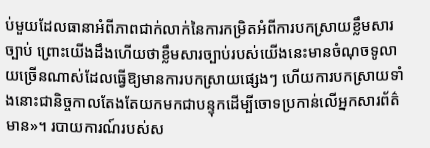ប់មួយដែលធានាអំពីភាពជាក់លាក់នៃការកម្រិតអំពីការបកស្រាយខ្លឹមសារច្បាប់ ព្រោះយើងដឹងហើយថាខ្លឹមសារច្បាប់របស់យើងនេះមានចំណុចទូលាយច្រើនណាស់ដែលធ្វើឱ្យមានការបកស្រាយផ្សេងៗ ហើយការបកស្រាយទាំងនោះជានិច្ចកាលតែងតែយកមកជាបន្ទុកដើម្បីចោទប្រកាន់លើអ្នកសារព័ត៌មាន»។ របាយការណ៍របស់ស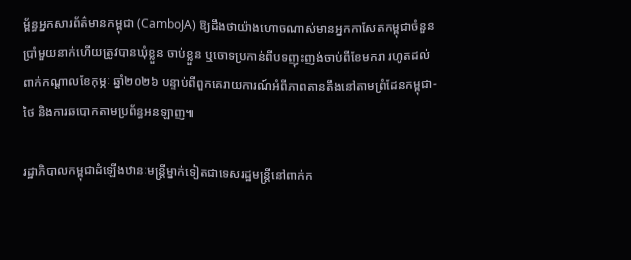ម្ព័ន្ធអ្នកសារព័ត៌មានកម្ពុជា (CamboJA) ឱ្យដឹងថាយ៉ាងហោចណាស់មានអ្នកកាសែតកម្ពុជាចំនួនប្រាំមួយនាក់ហើយត្រូវបានឃុំខ្លួន ចាប់ខ្លួន ឬចោទប្រកាន់ពីបទញុះញង់ចាប់ពីខែមករា រហូតដល់ពាក់កណ្តាលខែកុម្ភៈ ឆ្នាំ២០២៦ បន្ទាប់ពីពួកគេរាយការណ៍អំពីភាពតានតឹងនៅតាមព្រំដែនកម្ពុជា-ថៃ និងការឆបោកតាមប្រព័ន្ធអនឡាញ៕

រដ្ឋាភិបាលកម្ពុជាដំឡើងឋានៈមន្ត្រីម្នាក់ទៀតជាទេសរដ្ឋមន្ត្រីនៅពាក់ក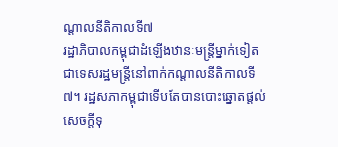ណ្ដាលនីតិកាលទី៧
រដ្ឋាភិបាលកម្ពុជាដំឡើងឋានៈមន្ត្រីម្នាក់ទៀតជាទេសរដ្ឋមន្ត្រីនៅពាក់កណ្ដាលនីតិកាលទី៧។ រដ្ឋសភាកម្ពុជាទើបតែបានបោះឆ្នោតផ្តល់សេចក្តីទុ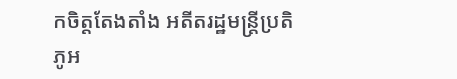កចិត្តតែងតាំង អតីតរដ្ឋមន្ត្រីប្រតិភូអ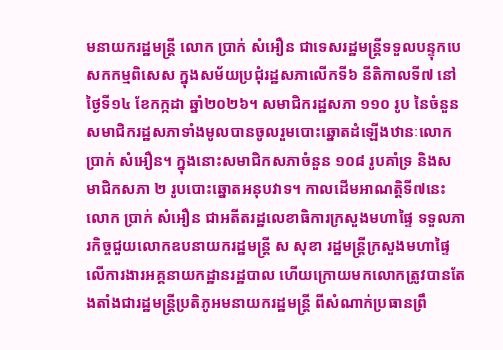មនាយករដ្ឋមន្ត្រី លោក ប្រាក់ សំអឿន ជាទេសរដ្ឋមន្ត្រីទទួលបន្ទុកបេសកកម្មពិសេស ក្នុងសម័យប្រជុំរដ្ឋសភាលើកទី៦ នីតិកាលទី៧ នៅថ្ងៃទី១៤ ខែកក្កដា ឆ្នាំ២០២៦។ សមាជិករដ្ឋសភា ១១០ រូប នៃចំនួនសមាជិករដ្ឋសភាទាំងមូលបានចូលរួមបោះឆ្នោតដំឡើងឋានៈលោក ប្រាក់ សំអឿន។ ក្នុងនោះសមាជិកសភាចំនួន ១០៨ រូបគាំទ្រ និងសមាជិកសភា ២ រូបបោះឆ្នោតអនុបវាទ។ កាលដើមអាណត្តិទី៧នេះ លោក ប្រាក់ សំអឿន ជាអតីតរដ្ឋលេខាធិការក្រសួងមហាផ្ទៃ ទទួលភារកិច្ចជួយលោកឧបនាយករដ្ឋមន្ត្រី ស សុខា រដ្ឋមន្ត្រីក្រសួងមហាផ្ទៃ លើការងារអគ្គនាយកដ្ឋានរដ្ឋបាល ហើយក្រោយមកលោកត្រូវបានតែងតាំងជារដ្ឋមន្ត្រីប្រតិភូអមនាយករដ្ឋមន្ត្រី ពីសំណាក់ប្រធានព្រឹ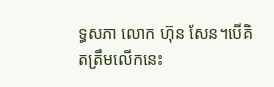ទ្ធសភា លោក ហ៊ុន សែន។បើគិតត្រឹមលើកនេះ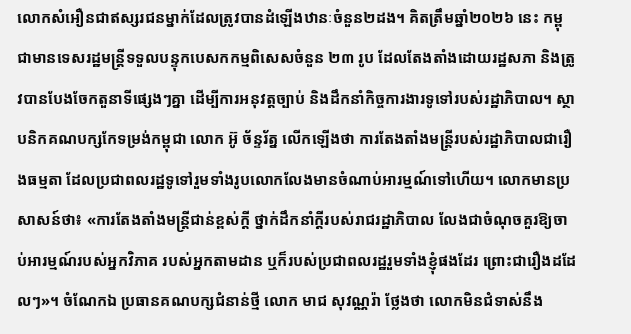លោកសំអឿនជាឥស្សរជនម្នាក់ដែលត្រូវបានដំឡើងឋានៈចំនួន២ដង។ គិតត្រឹមឆ្នាំ២០២៦ នេះ កម្ពុជាមានទេសរដ្ឋមន្ត្រីទទួលបន្ទុកបេសកកម្មពិសេសចំនួន ២៣ រូប ដែលតែងតាំងដោយរដ្ឋសភា និងត្រូវបានបែងចែកតួនាទីផ្សេងៗគ្នា ដើម្បីការអនុវត្តច្បាប់ និងដឹកនាំកិច្ចការងារទូទៅរបស់រដ្ឋាភិបាល។ ស្ថាបនិកគណបក្សកែទម្រង់កម្ពុជា លោក អ៊ូ ច័ន្ទរ័ត្ន លើកឡើងថា ការតែងតាំងមន្ត្រីរបស់រដ្ឋាភិបាលជារឿងធម្មតា ដែលប្រជាពលរដ្ឋទូទៅរួមទាំងរូបលោកលែងមានចំណាប់អារម្មណ៍ទៅហើយ។ លោកមានប្រសាសន៍ថា៖ «ការតែងតាំងមន្ត្រីជាន់ខ្ពស់ក្ដី ថ្នាក់ដឹកនាំក្ដីរបស់រាជរដ្ឋាភិបាល លែងជាចំណុចគួរឱ្យចាប់អារម្មណ៍របស់អ្នកវិភាគ របស់អ្នកតាមដាន ឬក៏របស់ប្រជាពលរដ្ឋរួមទាំងខ្ញុំផងដែរ ព្រោះជារឿងដដែលៗ»។ ចំណែកឯ ប្រធានគណបក្សជំនាន់ថ្មី លោក មាជ សុវណ្ណរ៉ា ថ្លែងថា លោកមិនជំទាស់នឹង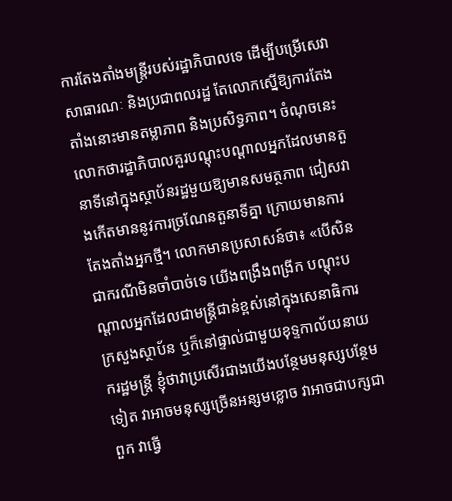ការតែងតាំងមន្ត្រីរបស់រដ្ឋាភិបាលទេ ដើម្បីបម្រើសេវាសាធារណៈ និងប្រជាពលរដ្ឋ តែលោកស្នើឱ្យការតែងតាំងនោះមានតម្លាភាព និងប្រសិទ្ធភាព។ ចំណុចនេះ លោកថារដ្ឋាភិបាលគួរបណ្ដុះបណ្ដាលអ្នកដែលមានតួនាទីនៅក្នុងស្ថាប័នរដ្ឋមួយឱ្យមានសមត្ថភាព ជៀសវាងកើតមាននូវការច្រណែនតួនាទីគ្នា ក្រោយមានការតែងតាំងអ្នកថ្មី។ លោកមានប្រសាសន៍ថា៖ «បើសិនជាករណីមិនចាំបាច់ទេ យើងពង្រឹងពង្រីក បណ្ដុះបណ្ដាលអ្នកដែលជាមន្ត្រីជាន់ខ្ពស់នៅក្នុងសេនាធិការក្រសួងស្ថាប័ន ឬក៏នៅផ្ទាល់ជាមួយខុទ្ទកាល័យនាយករដ្ឋមន្ត្រី ខ្ញុំថាវាប្រសើរជាងយើងបន្ថែមមនុស្សបន្ថែមទៀត វាអាចមនុស្សច្រើនអន្សមខ្លោច វាអាចជាបក្សជាពួក វាធ្វើ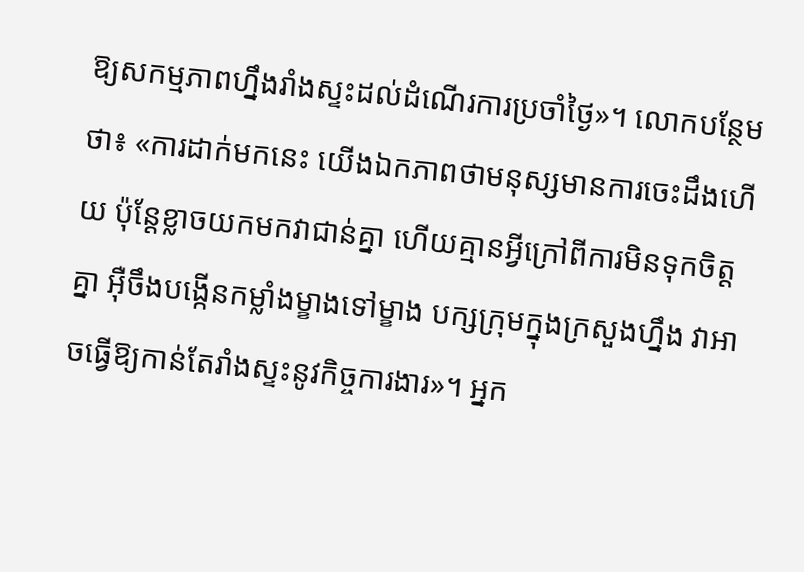ឱ្យសកម្មភាពហ្នឹងរាំងស្ទះដល់ដំណើរការប្រចាំថ្ងៃ»។ លោកបន្ថែមថា៖ «ការដាក់មកនេះ យើងឯកភាពថាមនុស្សមានការចេះដឹងហើយ ប៉ុន្តែខ្លាចយកមកវាជាន់គ្នា ហើយគ្មានអ្វីក្រៅពីការមិនទុកចិត្តគ្នា អ៊ឺចឹងបង្កើនកម្លាំងម្ខាងទៅម្ខាង បក្សក្រុមក្នុងក្រសួងហ្នឹង វាអាចធ្វើឱ្យកាន់តែរាំងស្ទះនូវកិច្ចការងារ»។ អ្នក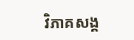វិភាគសង្គ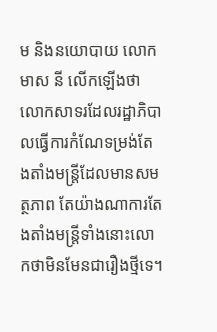ម និងនយោបាយ លោក មាស នី លើកឡើងថា លោកសាទរដែលរដ្ឋាភិបាលធ្វើការកំណែទម្រង់តែងតាំងមន្ត្រីដែលមានសមត្ថភាព តែយ៉ាងណាការតែងតាំងមន្រ្តីទាំងនោះលោកថាមិនមែនជារឿងថ្មីទេ។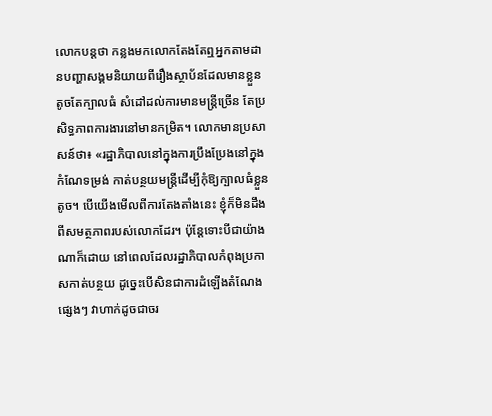លោកបន្តថា កន្លងមកលោកតែងតែឮអ្នកតាមដានបញ្ហាសង្គមនិយាយពីរឿងស្ថាប័នដែលមានខ្លួនតូចតែក្បាលធំ សំដៅដល់ការមានមន្ត្រីច្រើន តែប្រសិទ្ធភាពការងារនៅមានកម្រិត។ លោកមានប្រសាសន៍ថា៖ «រដ្ឋាភិបាលនៅក្នុងការប្រឹងប្រែងនៅក្នុងកំណែទម្រង់ កាត់បន្ថយមន្ត្រីដើម្បីកុំឱ្យក្បាលធំខ្លួនតូច។ បើយើងមើលពីការតែងតាំងនេះ ខ្ញុំក៏មិនដឹងពីសមត្ថភាពរបស់លោកដែរ។ ប៉ុន្តែទោះបីជាយ៉ាងណាក៏ដោយ នៅពេលដែលរដ្ឋាភិបាលកំពុងប្រកាសកាត់បន្ថយ ដូច្នេះបើសិនជាការដំឡើងតំណែងផ្សេងៗ វាហាក់ដូចជាចរ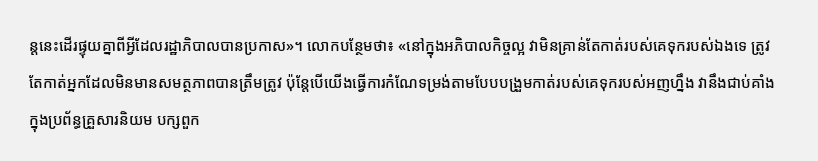ន្តនេះដើរផ្ទុយគ្នាពីអ្វីដែលរដ្ឋាភិបាលបានប្រកាស»។ លោកបន្ថែមថា៖ «នៅក្នុងអភិបាលកិច្ចល្អ វាមិនគ្រាន់តែកាត់របស់គេទុករបស់ឯងទេ ត្រូវតែកាត់អ្នកដែលមិនមានសមត្ថភាពបានត្រឹមត្រូវ ប៉ុន្តែបើយើងធ្វើការកំណែទម្រង់តាមបែបបង្រួមកាត់របស់គេទុករបស់អញហ្នឹង វានឹងជាប់គាំងក្នុងប្រព័ន្ធគ្រួសារនិយម បក្សពួក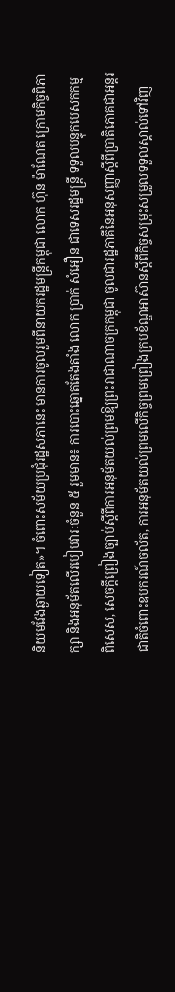និយមវែងឆ្ងាយទៀត»។ ចំពោះសម័យប្រជុំរដ្ឋសភានេះ មានការចូលរួមពីនាយករដ្ឋមន្ត្រីកម្ពុជា លោក ហ៊ុន ម៉ាណែត ក្រោមកិច្ចពិភាក្សា និងអនុម័តលើរបៀបវារៈចំនួន ៥ រួមមាន៖ ការបោះឆ្នោតតែងតាំង លោក ប្រាក់ សំអឿន ជាទេសរដ្ឋមន្ត្រី ទទួលបន្ទុកបេសកកម្មពិសេស, សេចក្ដីព្រៀងច្បាប់ស្ដីពីការអនុម័តយល់ព្រមឱ្យព្រះរាជាណាចក្រកម្ពុជា ចូលជារដ្ឋភាគីនៃអនុសញ្ញាស្តីពីប្រាតិភោគជាអន្តរជាតិចំពោះឧបករណ៍ចល័ត, ការអនុម័តយល់ព្រមលើកិច្ចព្រមព្រៀងក្របខ័ណ្ឌអាស៊ានស្តីពីកិច្ចសម្រុះសម្រួលទទួលស្គាល់ទៅវិញ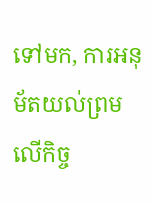ទៅមក, ការអនុម័តយល់ព្រមលើកិច្ច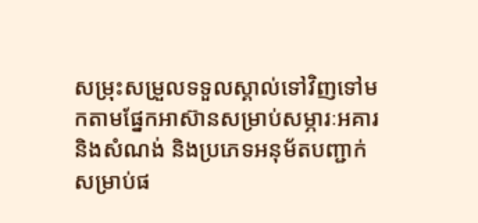សម្រុះសម្រួលទទួលស្គាល់ទៅវិញទៅមកតាមផ្នែកអាស៊ានសម្រាប់សម្ភារៈអគារនិងសំណង់ និងប្រភេទអនុម័តបញ្ជាក់សម្រាប់ផ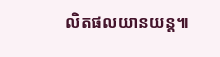លិតផលយានយន្ត៕